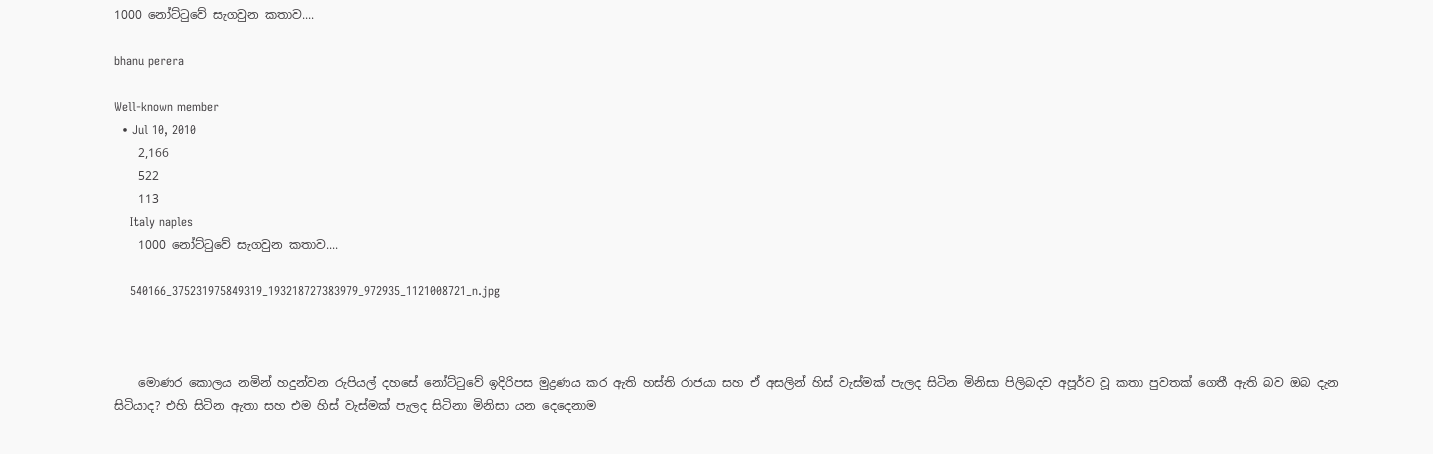1000 නෝට්‍ටුවේ සැගවුන කතාව....

bhanu perera

Well-known member
  • Jul 10, 2010
    2,166
    522
    113
    Italy naples
    1000 නෝට්‍ටුවේ සැගවුන කතාව....

    540166_375231975849319_193218727383979_972935_1121008721_n.jpg



    මොණර කොලය නමින් හදුන්වන රුපියල් දහසේ නෝට්ටුවේ ඉදිරිපස මුද්‍රණය කර ඇති හස්ති රාජයා සහ ඒ අසලින් හිස් වැස්මක් පැලද සිටින මිනිසා පිලිබදව අපූර්ව වූ කතා පුවතක් ගෙතී ඇති බව ඔබ දැන සිටියාද? එහි සිටින ඇතා සහ එම හිස් වැස්මක් පැලද සිටිනා මිනිසා යන දෙදෙනාම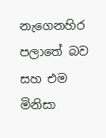නැගෙනහිර පලාතේ බව සහ එම මිනිසා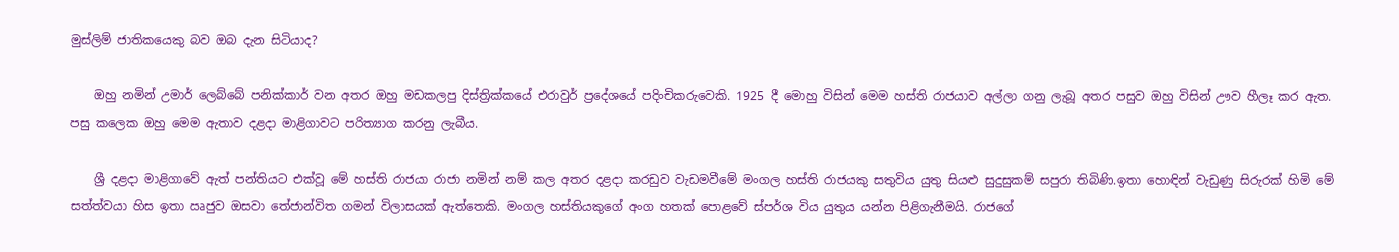මුස්ලිම් ජාතිකයෙකු බව ඔබ දැන සිටියාද?

    ඔහු නමින් උමාර් ලෙබ්බේ පනික්කාර් වන අතර ඔහු මඩකලපු දිස්ත්‍රික්කයේ එරාවුර් ප්‍රදේශයේ පදිංචිකරුවෙකි. 1925 දී මොහු විසින් මෙම හස්ති රාජයාව අල්ලා ගනු ලැබූ අතර පසුව ඔහු විසින් ඌව හීලෑ කර ඇත. පසු කලෙක ඔහු මෙම ඇතාව දළදා මාළිගාවට පරිත්‍යාග කරනු ලැබීය.

    ශ්‍රී දළදා මාළිගාවේ ඇත් පන්තියට එක්වූ මේ හස්ති රාජයා රාජා නමින් නම් කල අතර දළදා කරඩුව වැඩමවීමේ මංගල හස්ති රාජයකු සතුවිය යුතු සියළු සුදුසුකම් සපුරා තිබිණි.ඉතා හොඳින් වැඩුණු සිරුරක් හිමි මේ සත්ත්වයා හිස ඉතා ඍජුව ඔසවා තේජාන්විත ගමන් විලාසයක් ඇත්තෙකි. මංගල හස්තියකුගේ අංග හතක් පොළවේ ස්පර්ශ විය යුතුය යන්න පිළිගැනීමයි. රාජගේ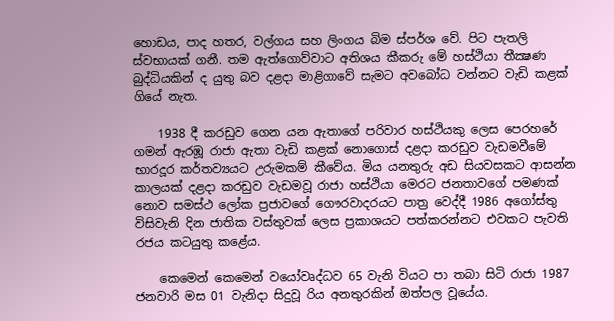හොඩය, පාද හතර, වල්ගය සහ ලිංගය බිම ස්පර්ශ වේ. පිට පැතලි ස්වභායක් ගනී. තම ඇත්ගොව්වාට අතිශය කීකරු මේ හස්ථියා තීක්‍ෂණ බුද්ධියකින් ද යුතු බව දළදා මාළිගාවේ සැමට අවබෝධ වන්නට වැඩි කළක් ගියේ නැත.

    1938 දී කරඩුව ගෙන යන ඇතාගේ පරිවාර හස්ථියකු ලෙස පෙරහරේ ගමන් ඇරඹූ රාජා ඇතා වැඩි කළක් නොගොස් දළදා කරඩුව වැඩමවීමේ භාරදූර කර්තව්‍යයට උරුමකම් කීවේය. මිය යනතුරු අඩ සියවසකට ආසන්න කාලයක් දළදා කරඩුව වැඩමවූ රාජා හස්ථියා මෙරට ජනතාවගේ පමණක් නොව සමස්ථ ලෝක ප්‍රජාවගේ ගෞරවාදරයට පාත්‍ර වෙද්දී 1986 අගෝස්තු විසිවැනි දින ජාතික වස්තුවක් ලෙස ප්‍රකාශයට පත්කරන්නට එවකට පැවති රජය කටයුතු කළේය.

    කෙමෙන් කෙමෙන් වයෝවෘද්ධව 65 වැනි වියට පා තබා සිටි රාජා 1987 ජනවාරි මස 01 වැනිදා සිදුවූ රිය අනතුරකින් ඔත්පල වූයේය.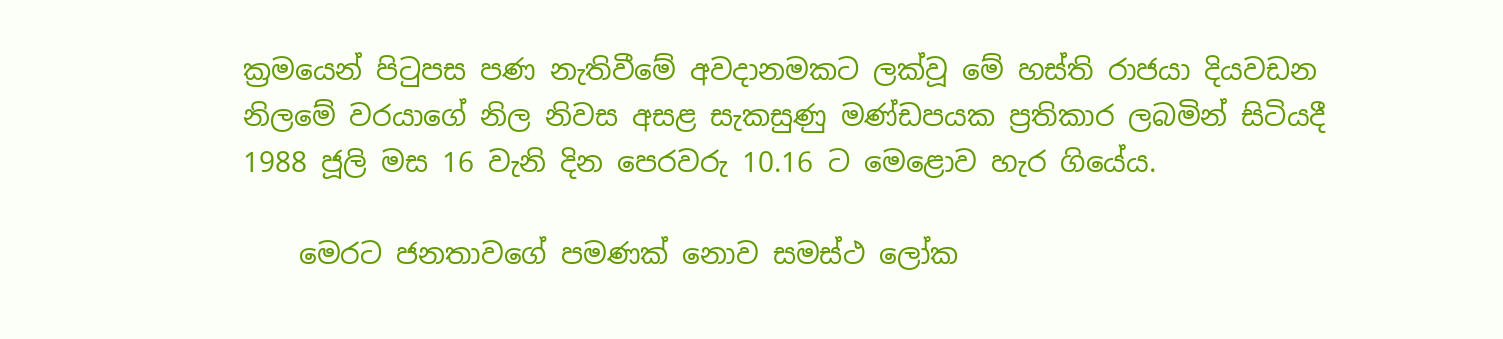ක්‍රමයෙන් පිටුපස පණ නැතිවීමේ අවදානමකට ලක්වූ මේ හස්ති රාජයා දියවඩන නිලමේ වරයාගේ නිල නිවස අසළ සැකසුණු මණ්ඩපයක ප්‍රතිකාර ලබමින් සිටියදී 1988 ජූලි මස 16 වැනි දින පෙරවරු 10.16 ට මෙළොව හැර ගියේය.

    මෙරට ජනතාවගේ පමණක් නොව සමස්ථ ලෝක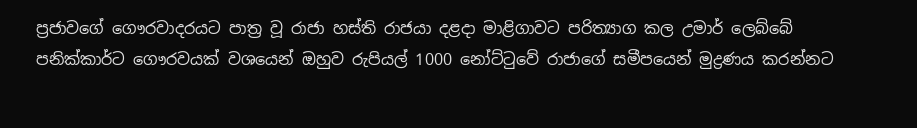ප්‍රජාවගේ ගෞරවාදරයට පාත්‍ර වූ රාජා හස්ති රාජයා දළදා මාළිගාවට පරිත්‍යාග කල උමාර් ලෙබ්බේ පනික්කාර්ට ගෞරවයක් වශයෙන් ඔහුව රුපියල් 1000 නෝට්ටුවේ රාජාගේ සමීපයෙන් මුද්‍රණය කරන්නට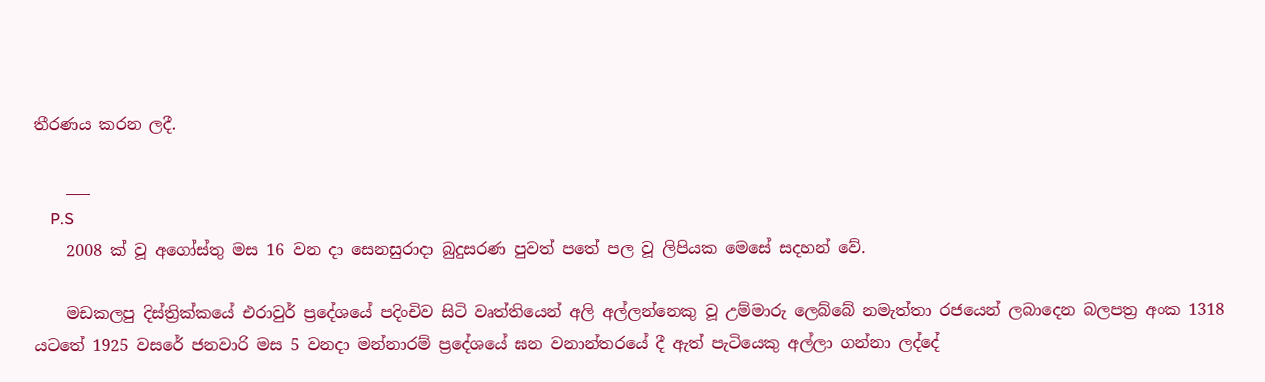තීරණය කරන ලදී.

    ___
    P.S
    2008 ක් වූ අගෝස්තු මස 16 වන දා සෙනසුරාදා බුදුසරණ පුවත් පතේ පල වූ ලිපියක මෙසේ සදහන් වේ.

    මඩකලපු දිස්ත්‍රික්කයේ එරාවුර් ප්‍රදේශයේ පදිංචිව සිටි වෘත්තියෙන් අලි අල්ලන්නෙකු වූ උම්මාරු ලෙබ්බේ නමැත්තා රජයෙන් ලබාදෙන බලපත්‍ර අංක 1318 යටතේ 1925 වසරේ ජනවාරි මස 5 වනදා මන්නාරම් ප්‍රදේශයේ ඝන වනාන්තරයේ දී ඇත් පැටියෙකු අල්ලා ගන්නා ලද්දේ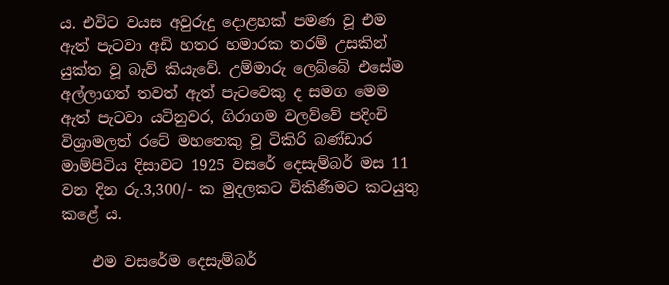ය. එවිට වයස අවුරුදු දොළහක් පමණ වූ එම ඇත් පැටවා අඩි හතර හමාරක තරම් උසකින් යුක්ත වූ බැව් කියැවේ. උම්මාරු ලෙබ්බේ එසේම අල්ලාගත් තවත් ඇත් පැටවෙකු ද සමග මෙම ඇත් පැටවා යටිනුවර, ගිරාගම වලව්වේ පදිංචි විශ්‍රාමලත් රටේ මහතෙකු වූ ටිකිරි බණ්ඩාර මාම්පිටිය දිසාවට 1925 වසරේ දෙසැම්බර් මස 11 වන දින රු.3,300/- ක මුදලකට විකිණීමට කටයුතු කළේ ය.

    එම වසරේම දෙසැම්බර්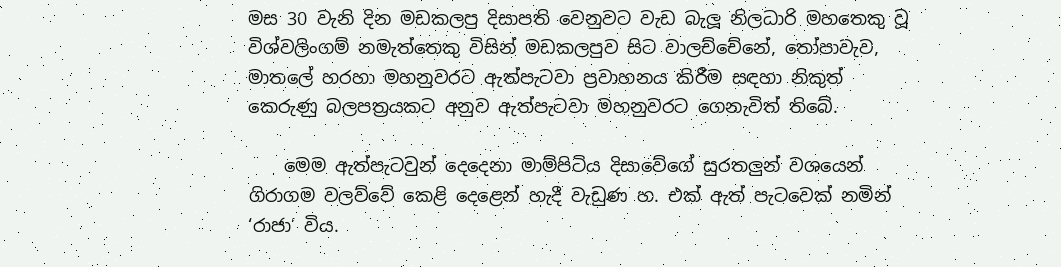මස 30 වැනි දින මඩකලපු දිසාපති වෙනුවට වැඩ බැලූ නිලධාරි මහතෙකු වූ විශ්වලිංගම් නමැත්තෙකු විසින් මඩකලපුව සිට වාලච්චේනේ, තෝපාවැව, මාතලේ හරහා මහනුවරට ඇත්පැටවා ප්‍රවාහනය කිරීම සඳහා නිකුත් කෙරුණු බලපත්‍රයකට අනුව ඇත්පැටවා මහනුවරට ගෙනැවිත් තිබේ.

    මෙම ඇත්පැටවුන් දෙදෙනා මාම්පිටිය දිසාවේගේ සුරතලුන් වශයෙන් ගිරාගම වලව්වේ කෙළි දෙළෙන් හැදී වැඩුණ හ. එක් ඇත් පැටවෙක් නමින් ‘රාජා’ විය.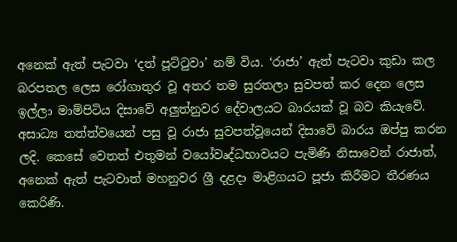අනෙක් ඇත් පැටවා ‘දත් පූට්ටුවා’ නම් විය. ‘රාජා’ ඇත් පැටවා කුඩා කල බරපතල ලෙස රෝගාතුර වූ අතර තම සුරතලා සුවපත් කර දෙන ලෙස ඉල්ලා මාම්පිටිය දිසාවේ අලුත්නුවර දේවාලයට බාරයක් වූ බව කියැවේ. අසාධ්‍ය තත්ත්වයෙන් පසු වූ රාජා සුවපත්වූයෙන් දිසාවේ බාරය ඔප්පු කරන ලදි. කෙසේ වෙතත් එතුමන් වයෝවෘද්ධභාවයට පැමිණි නිසාවෙන් රාජාත්, අනෙක් ඇත් පැටවාත් මහනුවර ශ්‍රී දළදා මාළිගයට පූජා කිරීමට තීරණය කෙරිණි.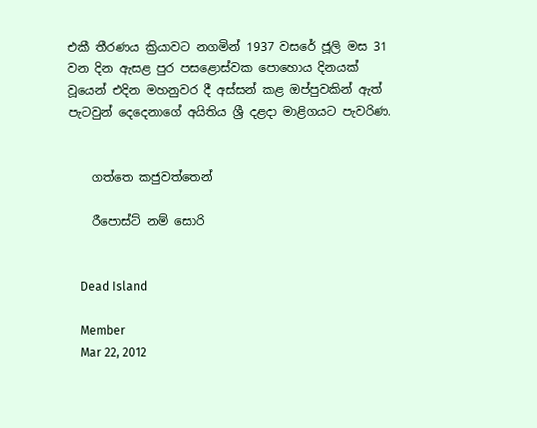එකී තීරණය ක්‍රියාවට නගමින් 1937 වසරේ ජූලි මස 31 වන දින ඇසළ පුර පසළොස්වක පොහොය දිනයක් වූයෙන් එදින මහනුවර දී අස්සන් කළ ඔප්පුවකින් ඇත් පැටවුන් දෙදෙනාගේ අයිතිය ශ්‍රී දළදා මාළිගයට පැවරිණ.


    ගත්තෙ කජුවත්තෙන්

    රීපොස්ට් නම් සොරි


    Dead Island

    Member
    Mar 22, 2012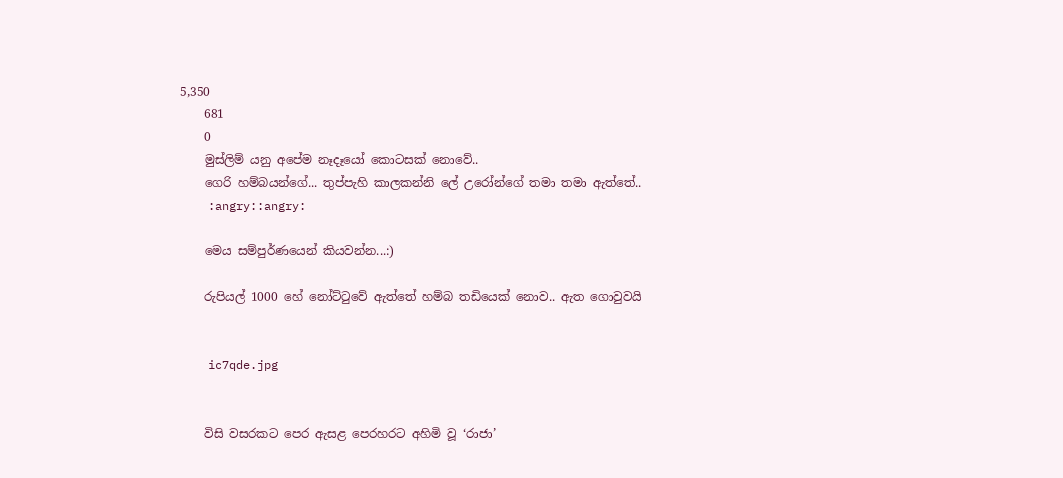5,350
    681
    0
    මුස්ලිම් යනු අපේම නෑදෑයෝ කොටසක් නොවේ..
    ගෙරි හම්බයන්ගේ... තුප්පැහි කාලකන්නි ලේ උරෝන්ගේ තමා තමා ඇත්තේ..
    :angry::angry:

    මෙය සම්පුර්ණයෙන් කියවන්න...:)

    රුපියල් 1000 හේ නෝට්ටුවේ ඇත්තේ හම්බ තඩියෙක් නොව.. ඇත ගොවුවයි


    ic7qde.jpg


    විසි වසරකට පෙර ඇසළ පෙරහරට අහිමි වූ ‘රාජා’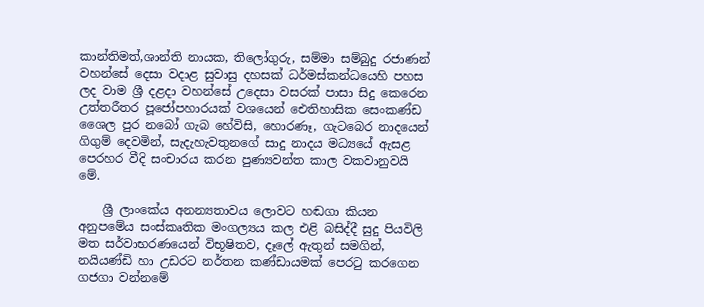කාන්තිමත්,ශාන්ති නායක, තිලෝගුරු, සම්මා සම්බුදු රජාණන් වහන්සේ දෙසා වදාළ සුවාසු දහසක් ධර්මස්කන්ධයෙහි පහස ලද වාම ශ්‍රී දළදා වහන්සේ උදෙසා වසරක් පාසා සිදු කෙරෙන උත්තරීතර පූජෝපහාරයක් වශයෙන් ඓතිහාසික සෙංකණ්ඩ ශෛල පුර නබෝ ගැබ හේවිසි, හොරණෑ, ගැටබෙර නාදයෙන් ගිගුම් දෙවමින්, සැදැහැවතුනගේ සාදු නාදය මධ්‍යයේ ඇසළ පෙරහර වීදි සංචාරය කරන පුණ්‍යවන්ත කාල වකවානුවයි මේ.

    ශ්‍රී ලාංකේය අනන්‍යතාවය ලොවට හඬගා කියන අනුපමේය සංස්කෘතික මංගල්‍යය කල එළි බසිද්දී සුදු පියවිලි මත සර්වාභරණයෙන් විභූෂිතව, දෑලේ ඇතුන් සමගින්, නයියණ්ඩි හා උඩරට නර්තන කණ්ඩායමක් පෙරටු කරගෙන ගජගා වන්නමේ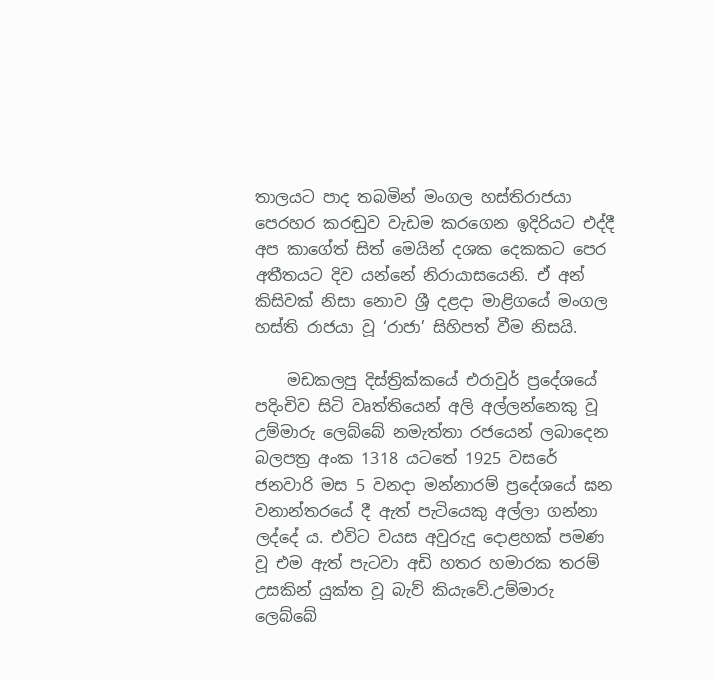තාලයට පාද තබමින් මංගල හස්තිරාජයා පෙරහර කරඬුව වැඩම කරගෙන ඉදිරියට එද්දී අප කාගේත් සිත් මෙයින් දශක දෙකකට පෙර අතීතයට දිව යන්නේ නිරායාසයෙනි. ඒ අන් කිසිවක් නිසා නොව ශ්‍රී දළදා මාළිගයේ මංගල හස්ති රාජයා වූ ‘රාජා’ සිහිපත් වීම නිසයි.

    මඩකලපු දිස්ත්‍රික්කයේ එරාවුර් ප්‍රදේශයේ පදිංචිව සිටි වෘත්තියෙන් අලි අල්ලන්නෙකු වූ උම්මාරු ලෙබ්බේ නමැත්තා රජයෙන් ලබාදෙන බලපත්‍ර අංක 1318 යටතේ 1925 වසරේ ජනවාරි මස 5 වනදා මන්නාරම් ප්‍රදේශයේ ඝන වනාන්තරයේ දී ඇත් පැටියෙකු අල්ලා ගන්නා ලද්දේ ය. එවිට වයස අවුරුදු දොළහක් පමණ වූ එම ඇත් පැටවා අඩි හතර හමාරක තරම් උසකින් යුක්ත වූ බැව් කියැවේ.උම්මාරු ලෙබ්බේ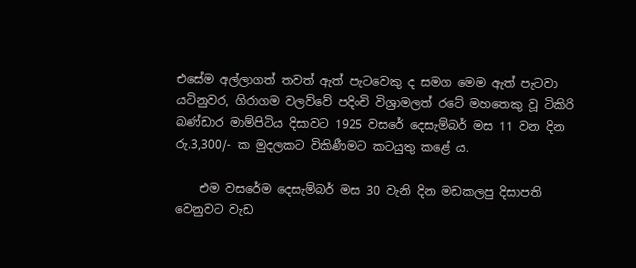එසේම අල්ලාගත් තවත් ඇත් පැටවෙකු ද සමග මෙම ඇත් පැටවා යටිනුවර, ගිරාගම වලව්වේ පදිංචි විශ්‍රාමලත් රටේ මහතෙකු වූ ටිකිරි බණ්ඩාර මාම්පිටිය දිසාවට 1925 වසරේ දෙසැම්බර් මස 11 වන දින රු.3,300/- ක මුදලකට විකිණීමට කටයුතු කළේ ය.

    එම වසරේම දෙසැම්බර් මස 30 වැනි දින මඩකලපු දිසාපති වෙනුවට වැඩ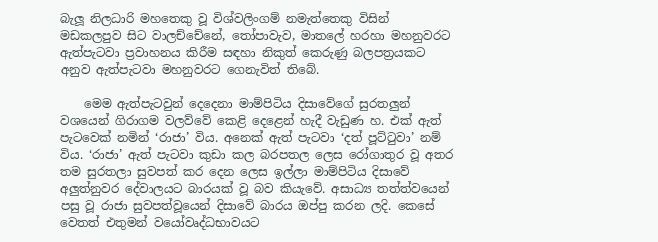බැලූ නිලධාරි මහතෙකු වූ විශ්වලිංගම් නමැත්තෙකු විසින් මඩකලපුව සිට වාලච්චේනේ, තෝපාවැව, මාතලේ හරහා මහනුවරට ඇත්පැටවා ප්‍රවාහනය කිරීම සඳහා නිකුත් කෙරුණු බලපත්‍රයකට අනුව ඇත්පැටවා මහනුවරට ගෙනැවිත් තිබේ.

    මෙම ඇත්පැටවුන් දෙදෙනා මාම්පිටිය දිසාවේගේ සුරතලුන් වශයෙන් ගිරාගම වලව්වේ කෙළි දෙළෙන් හැදී වැඩුණ හ. එක් ඇත් පැටවෙක් නමින් ‘රාජා’ විය. අනෙක් ඇත් පැටවා ‘දත් පූට්ටුවා’ නම් විය. ‘රාජා’ ඇත් පැටවා කුඩා කල බරපතල ලෙස රෝගාතුර වූ අතර තම සුරතලා සුවපත් කර දෙන ලෙස ඉල්ලා මාම්පිටිය දිසාවේ අලුත්නුවර දේවාලයට බාරයක් වූ බව කියැවේ. අසාධ්‍ය තත්ත්වයෙන් පසු වූ රාජා සුවපත්වූයෙන් දිසාවේ බාරය ඔප්පු කරන ලදි. කෙසේ වෙතත් එතුමන් වයෝවෘද්ධභාවයට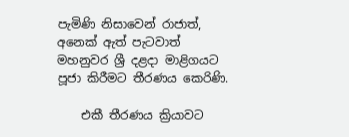පැමිණි නිසාවෙන් රාජාත්, අනෙක් ඇත් පැටවාත් මහනුවර ශ්‍රී දළදා මාළිගයට පූජා කිරීමට තීරණය කෙරිණි.

    එකී තීරණය ක්‍රියාවට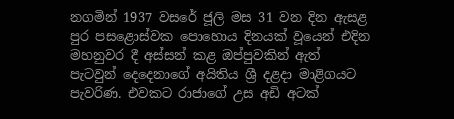නගමින් 1937 වසරේ ජූලි මස 31 වන දින ඇසළ පුර පසළොස්වක පොහොය දිනයක් වූයෙන් එදින මහනුවර දී අස්සන් කළ ඔප්පුවකින් ඇත් පැටවුන් දෙදෙනාගේ අයිතිය ශ්‍රී දළදා මාළිගයට පැවරිණ. එවකට රාජාගේ උස අඩි අටක්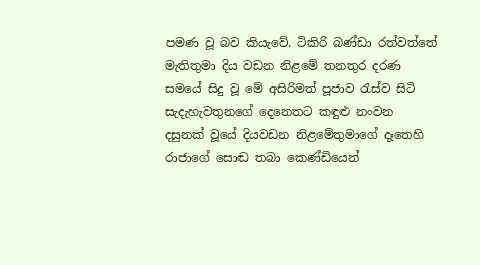පමණ වූ බව කියැවේ. ටිකිරි බණ්ඩා රත්වත්තේ මැතිතුමා දිය වඩන නිළමේ තනතුර දරණ සමයේ සිදු වූ මේ අසිරිමත් පූජාව රැස්ව සිටි සැදැහැවතුනගේ දෙනෙතට කඳුළු නංවන දසුනක් වූයේ දියවඩන නිළමේතුමාගේ දෑතෙහි රාජාගේ සොඬ තබා කෙණ්ඩියෙන්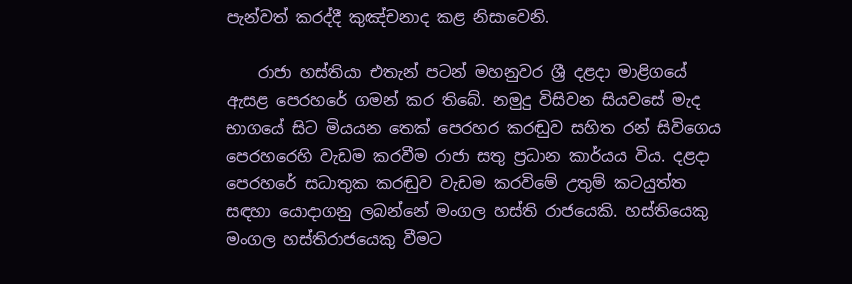පැන්වත් කරද්දී කුඤ්චනාද කළ නිසාවෙනි.

    රාජා හස්තියා එතැන් පටන් මහනුවර ශ්‍රී දළදා මාළිගයේ ඇසළ පෙරහරේ ගමන් කර තිබේ. නමුදු විසිවන සියවසේ මැද භාගයේ සිට මියයන තෙක් පෙරහර කරඬුව සහිත රන් සිවිගෙය පෙරහරෙහි වැඩම කරවීම රාජා සතු ප්‍රධාන කාර්යය විය. දළදා පෙරහරේ සධාතුක කරඬුව වැඩම කරවිමේ උතුම් කටයුත්ත සඳහා යොදාගනු ලබන්නේ මංගල හස්ති රාජයෙකි. හස්තියෙකු මංගල හස්තිරාජයෙකු වීමට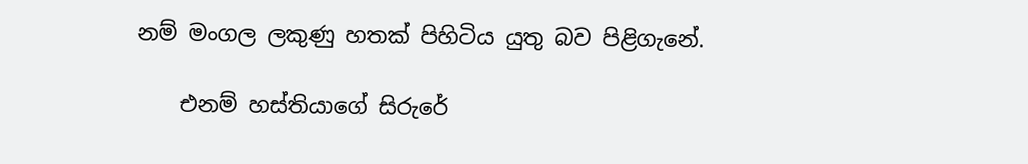නම් මංගල ලකුණු හතක් පිහිටිය යුතු බව පිළිගැනේ.

    එනම් හස්තියාගේ සිරුරේ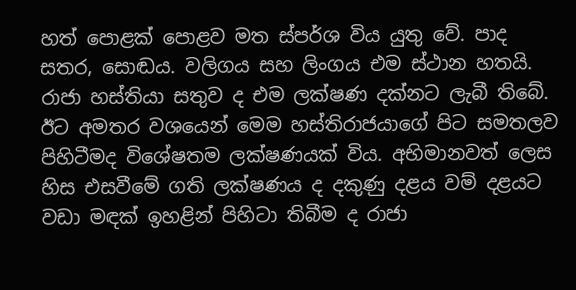හත් පොළක් පොළව මත ස්පර්ශ විය යුතු වේ. පාද සතර, සොඬය. වලිගය සහ ලිංගය එම ස්ථාන හතයි. රාජා හස්තියා සතුව ද එම ලක්ෂණ දක්නට ලැබී තිබේ. ඊට අමතර වශයෙන් මෙම හස්තිරාජයාගේ පිට සමතලව පිහිටීමද විශේෂතම ලක්ෂණයක් විය. අභිමානවත් ලෙස හිස එසවීමේ ගති ලක්ෂණය ද දකුණු දළය වම් දළයට වඩා මඳක් ඉහළින් පිහිටා තිබීම ද රාජා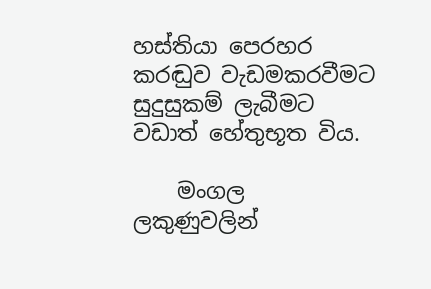හස්තියා පෙරහර කරඬුව වැඩමකරවීමට සුදුසුකම් ලැබීමට වඩාත් හේතුභූත විය.

    මංගල ලකුණුවලින්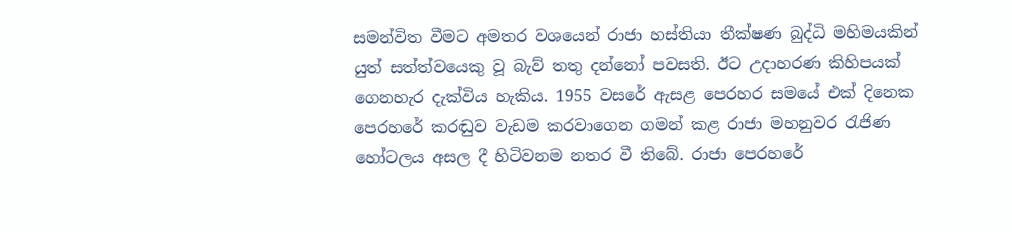සමන්විත වීමට අමතර වශයෙන් රාජා හස්තියා තීක්ෂණ බුද්ධි මහිමයකින් යුත් සත්ත්වයෙකු වූ බැව් තතු දන්නෝ පවසති. ඊට උදාහරණ කිහිපයක් ගෙනහැර දැක්විය හැකිය. 1955 වසරේ ඇසළ පෙරහර සමයේ එක් දිනෙක පෙරහරේ කරඬුව වැඩම කරවාගෙන ගමන් කළ රාජා මහනුවර රැජිණ හෝටලය අසල දී හිටිවනම නතර වී තිබේ. රාජා පෙරහරේ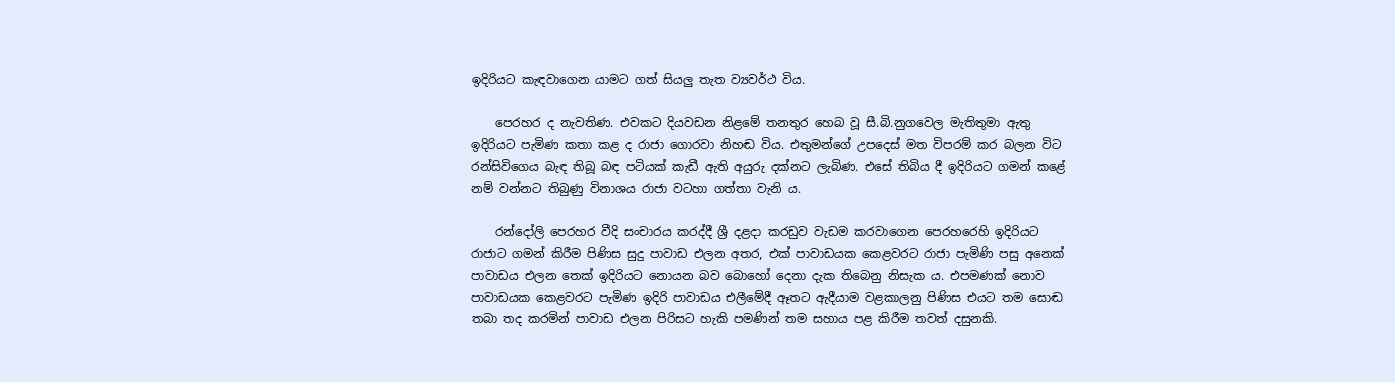ඉදිරියට කැඳවාගෙන යාමට ගත් සියලු තැත ව්‍යවර්ථ විය.

    පෙරහර ද නැවතිණ. එවකට දියවඩන නිළමේ තනතුර හෙබ වූ සී.බි.නුගවෙල මැතිතුමා ඇතු ඉදිරියට පැමිණ කතා කළ ද රාජා ගොරවා නිහඬ විය. එතුමන්ගේ උපදෙස් මත විපරම් කර බලන විට රන්සිවිගෙය බැඳ තිබූ බඳ පටියක් කැඩී ඇති අයුරු දක්නට ලැබිණ. එසේ තිබිය දී ඉදිරියට ගමන් කළේ නම් වන්නට තිබුණු විනාශය රාජා වටහා ගත්තා වැනි ය.

    රන්දෝලි පෙරහර වීදි සංචාරය කරද්දී ශ්‍රී දළදා කරඩුව වැඩම කරවාගෙන පෙරහරෙහි ඉදිරියට රාජාට ගමන් කිරීම පිණිස සුදු පාවාඩ එලන අතර, එක් පාවාඩයක කෙළවරට රාජා පැමිණි පසු අනෙක් පාවාඩය එලන තෙක් ඉදිරියට නොයන බව බොහෝ දෙනා දැක තිබෙනු නිසැක ය. එපමණක් නොව පාවාඩයක කෙළවරට පැමිණ ඉදිරි පාවාඩය එලීමේදී ඈතට ඇදීයාම වළකාලනු පිණිස එයට තම සොඬ තබා තද කරමින් පාවාඩ එලන පිරිසට හැකි පමණින් තම සහාය පළ කිරීම තවත් දසුනකි.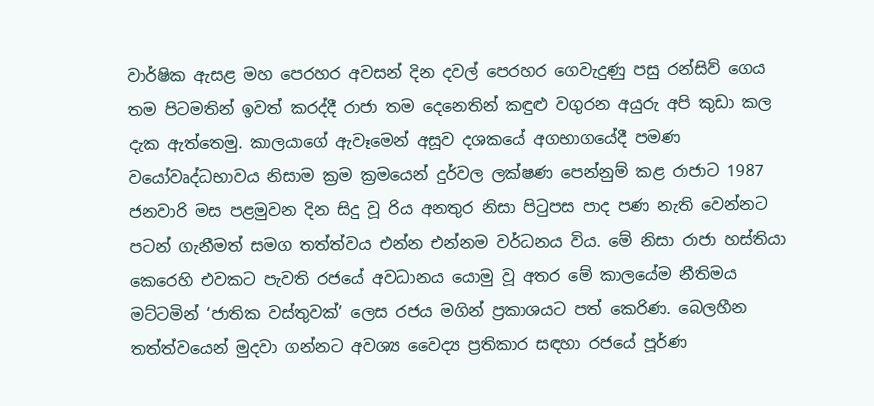වාර්ෂික ඇසළ මහ පෙරහර අවසන් දින දවල් පෙරහර ගෙවැදුණු පසු රන්සිව් ගෙය තම පිටමතින් ඉවත් කරද්දී රාජා තම දෙනෙතින් කඳුළු වගුරන අයුරු අපි කුඩා කල දැක ඇත්තෙමු. කාලයාගේ ඇවෑමෙන් අසූව දශකයේ අගභාගයේදී පමණ වයෝවෘද්ධභාවය නිසාම ක්‍රම ක්‍රමයෙන් දුර්වල ලක්ෂණ පෙන්නුම් කළ රාජාට 1987 ජනවාරි මස පළමුවන දින සිදු වූ රිය අනතුර නිසා පිටුපස පාද පණ නැති වෙන්නට පටන් ගැනීමත් සමග තත්ත්වය එන්න එන්නම වර්ධනය විය. මේ නිසා රාජා හස්තියා කෙරෙහි එවකට පැවති රජයේ අවධානය යොමු වූ අතර මේ කාලයේම නීතිමය මට්ටමින් ‘ජාතික වස්තුවක්’ ලෙස රජය මගින් ප්‍රකාශයට පත් කෙරිණ. බෙලහීන තත්ත්වයෙන් මුදවා ගන්නට අවශ්‍ය වෛද්‍ය ප්‍රතිකාර සඳහා රජයේ පූර්ණ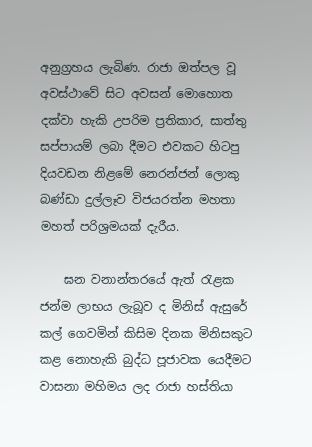අනුග්‍රහය ලැබිණ. රාජා ඔත්පල වූ අවස්ථාවේ සිට අවසන් මොහොත දක්වා හැකි උපරිම ප්‍රතිකාර, සාත්තු සප්පායම් ලබා දීමට එවකට හිටපු දියවඩන නිළමේ නෙරන්ජන් ලොකු බණ්ඩා දුල්ලෑව විජයරත්න මහතා මහත් පරිශ්‍රමයක් දැරීය.

    ඝන වනාන්තරයේ ඇත් රැළක ජන්ම ලාභය ලැබූව ද මිනිස් ඇසුරේ කල් ගෙවමින් කිසිම දිනක මිනිසකුට කළ නොහැකි බුද්ධ පූජාවක යෙදීමට වාසනා මහිමය ලද රාජා හස්තියා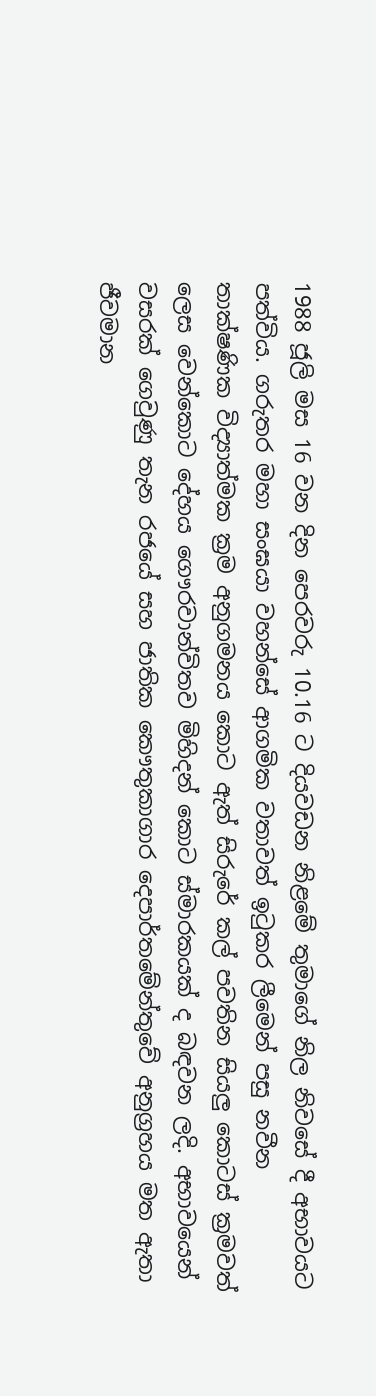1988 ජූලි මස 16 වන දින පෙරවරු 10.16 ට දියවඩන නිළමේ තුමාගේ නිල නිවසේ දී අභාවයට පත්විය. ගරුතර මහා සංඝයා වහන්සේ ආගමික වතාවත් ඉටුකර ලීමෙන් පසු නවීන තාක්ෂණික විද්‍යාත්මක ක්‍රම අනුගමනය කොට ඇත් සිරුරේ කල් පවතින සියලු කොටස් ක්‍රමවත් ලෙස වෙන්කොට දේහය ගෞරවාන්විතව මිහිදන් කොට ස්මාරකයක් ද බඳවන ලදි. අභාවයෙන් වසරක් ගෙවුණු තැන රජයේ සහ ජාතික කෞතුකාගාර දෙපාර්තමේන්තුවේ අනුග්‍රහය මත ඇතා ජීවමාන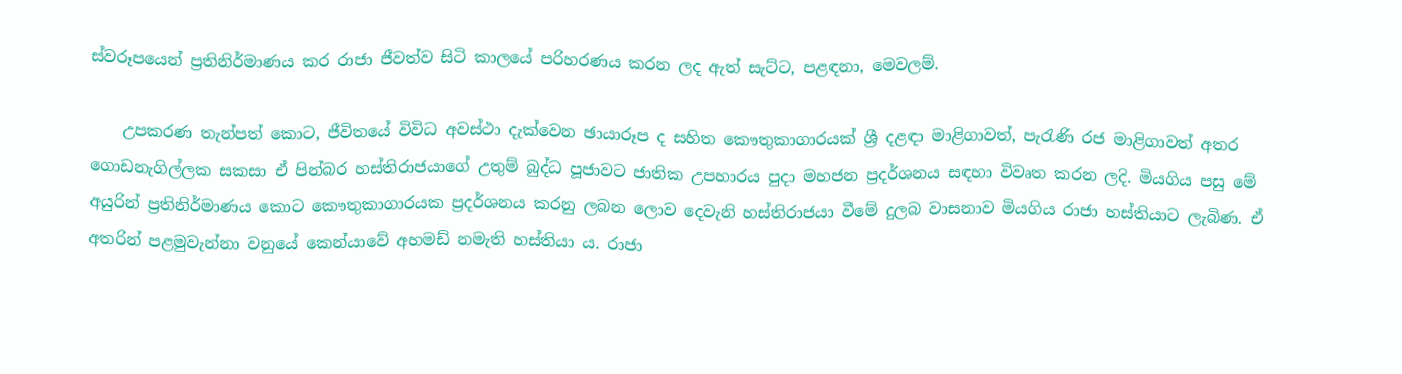ස්වරූපයෙන් ප්‍රතිනිර්මාණය කර රාජා ජීවත්ව සිටි කාලයේ පරිහරණය කරන ලද ඇත් සැට්ට, පළඳනා, මෙවලම්.

    උපකරණ තැන්පත් කොට, ජීවිතයේ විවිධ අවස්ථා දැක්වෙන ඡායාරූප ද සහිත කෞතුකාගාරයක් ශ්‍රී දළඳා මාළිගාවත්, පැරැණි රජ මාළිගාවත් අතර ගොඩනැගිල්ලක සකසා ඒ පින්බර හස්තිරාජයාගේ උතුම් බුද්ධ පූජාවට ජාතික උපහාරය පුදා මහජන ප්‍රදර්ශනය සඳහා විවෘත කරන ලදි. මියගිය පසු මේ අයුරින් ප්‍රතිනිර්මාණය කොට කෞතුකාගාරයක ප්‍රදර්ශනය කරනු ලබන ලොව දෙවැනි හස්තිරාජයා වීමේ දුලබ වාසනාව මියගිය රාජා හස්තියාට ලැබිණ. ඒ අතරින් පළමුවැන්නා වනුයේ කෙන්යාවේ අහමඩ් නමැති හස්තියා ය. රාජා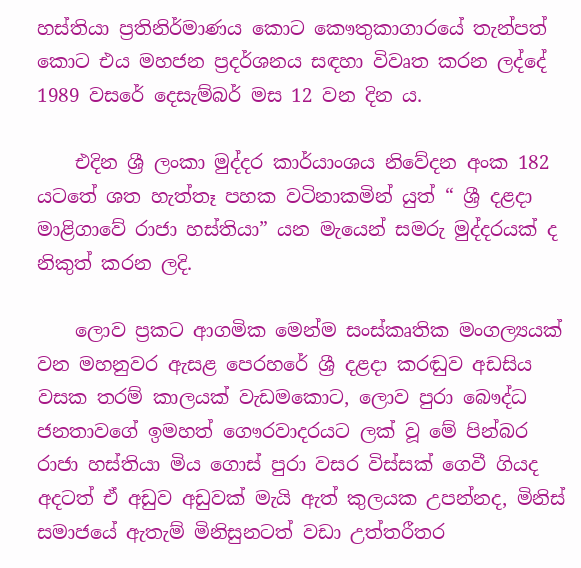හස්තියා ප්‍රතිනිර්මාණය කොට කෞතුකාගාරයේ තැන්පත් කොට එය මහජන ප්‍රදර්ශනය සඳහා විවෘත කරන ලද්දේ 1989 වසරේ දෙසැම්බර් මස 12 වන දින ය.

    එදින ශ්‍රී ලංකා මුද්දර කාර්යාංශය නිවේදන අංක 182 යටතේ ශත හැත්තෑ පහක වටිනාකමින් යුත් “ ශ්‍රී දළදා මාළිගාවේ රාජා හස්තියා” යන මැයෙන් සමරු මුද්දරයක් ද නිකුත් කරන ලදි.

    ලොව ප්‍රකට ආගමික මෙන්ම සංස්කෘතික මංගල්‍යයක් වන මහනුවර ඇසළ පෙරහරේ ශ්‍රී දළදා කරඬුව අඩසිය වසක තරම් කාලයක් වැඩමකොට, ලොව පුරා බෞද්ධ ජනතාවගේ ඉමහත් ගෞරවාදරයට ලක් වූ මේ පින්බර රාජා හස්තියා මිය ගොස් පුරා වසර විස්සක් ගෙවී ගියද අදටත් ඒ අඩුව අඩුවක් මැයි ඇත් කුලයක උපන්නද, මිනිස් සමාජයේ ඇතැම් මිනිසුනටත් වඩා උත්තරීතර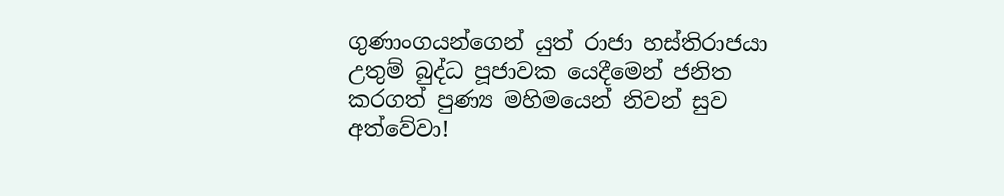ගුණාංගයන්ගෙන් යුත් රාජා හස්තිරාජයා උතුම් බුද්ධ පූජාවක යෙදීමෙන් ජනිත කරගත් පුණ්‍ය මහිමයෙන් නිවන් සුව අත්වේවා!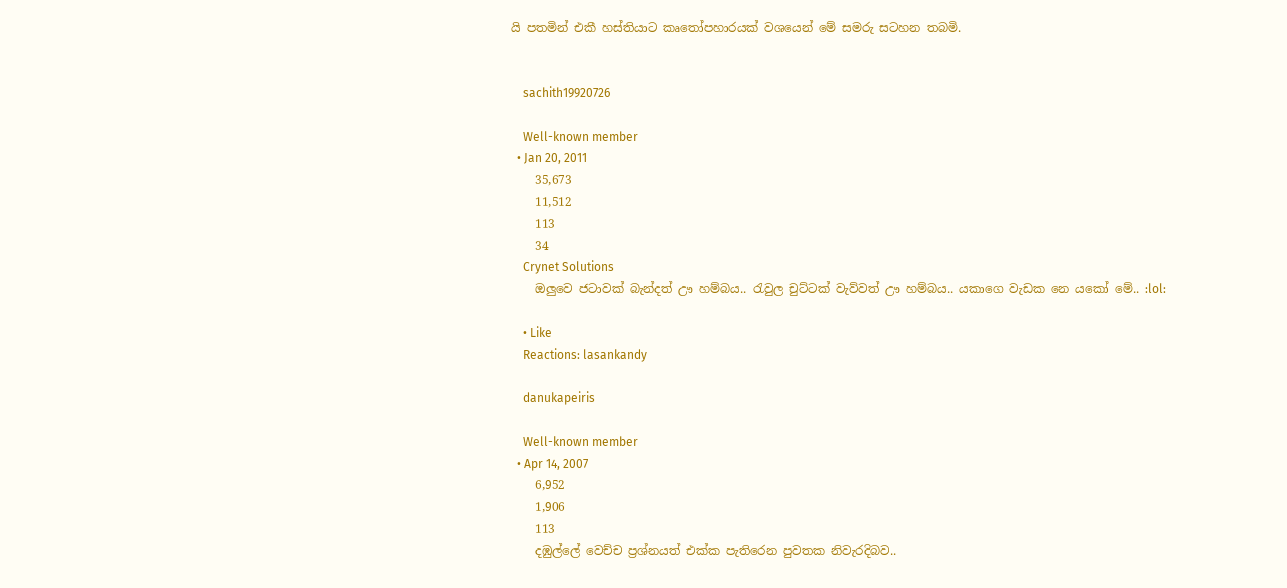යි පතමින් එකී හස්තියාට කෘතෝපහාරයක් වශයෙන් මේ සමරු සටහන තබමි.


    sachith19920726

    Well-known member
  • Jan 20, 2011
    35,673
    11,512
    113
    34
    Crynet Solutions
    ඔලුවෙ ජටාවක් බැන්දත් ඌ හම්බය.. රැවුල චුට්ටක් වැව්වත් ඌ හම්බය.. යකාගෙ වැඩක නෙ යකෝ මේ.. :lol:

    • Like
    Reactions: lasankandy

    danukapeiris

    Well-known member
  • Apr 14, 2007
    6,952
    1,906
    113
    දඹුල්ලේ වෙච්ච ප්‍රශ්නයත් එක්ක පැතිරෙන පුවතක නිවැරදිබව..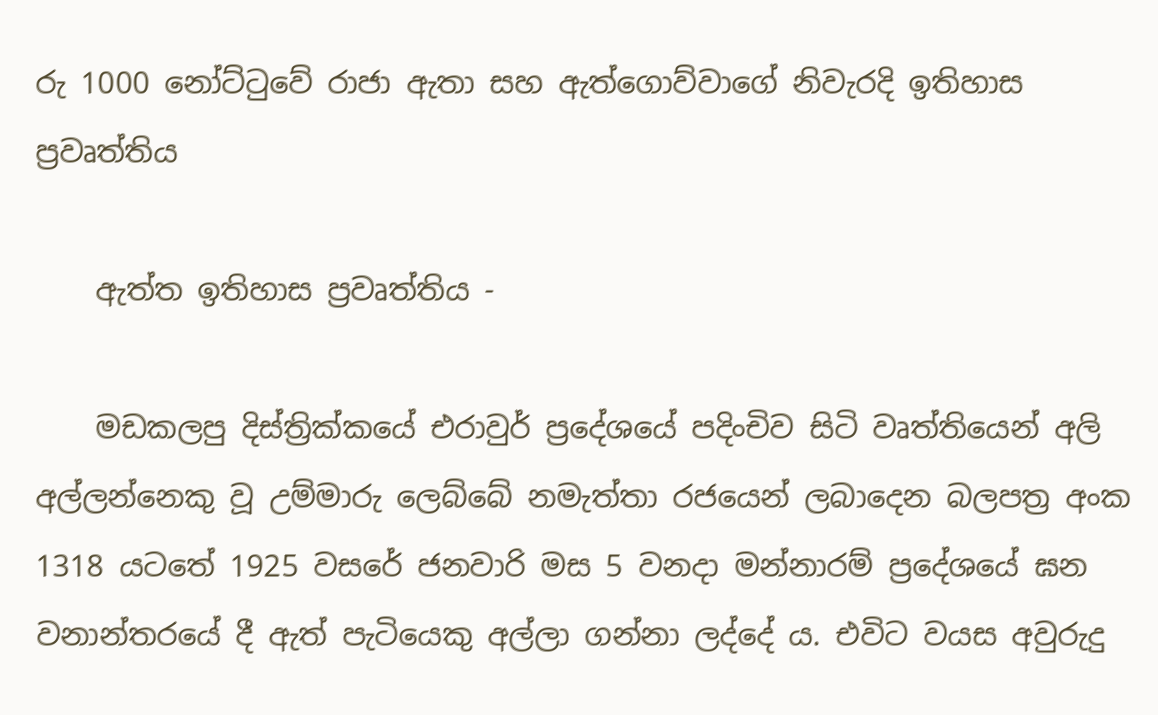රු 1000 නෝට්ටුවේ රාජා ඇතා සහ ඇත්ගොව්වාගේ නිවැරදි ඉතිහාස ප්‍රවෘත්තිය

    ඇත්ත ඉතිහාස ප්‍රවෘත්තිය -

    මඩකලපු දිස්ත්‍රික්කයේ එරාවුර් ප්‍රදේශයේ පදිංචිව සිටි වෘත්තියෙන් අලි අල්ලන්නෙකු වූ උම්මාරු ලෙබ්බේ නමැත්තා රජයෙන් ලබාදෙන බලපත්‍ර අංක 1318 යටතේ 1925 වසරේ ජනවාරි මස 5 වනදා මන්නාරම් ප්‍රදේශයේ ඝන වනාන්තරයේ දී ඇත් පැටියෙකු අල්ලා ගන්නා ලද්දේ ය. එවිට වයස අවුරුදු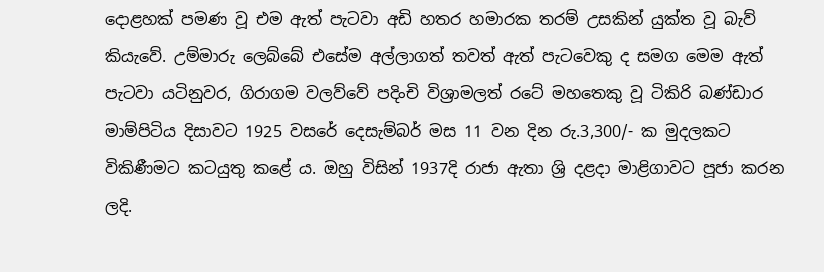දොළහක් පමණ වූ එම ඇත් පැටවා අඩි හතර හමාරක තරම් උසකින් යුක්ත වූ බැව් කියැවේ. උම්මාරු ලෙබ්බේ එසේම අල්ලාගත් තවත් ඇත් පැටවෙකු ද සමග මෙම ඇත් පැටවා යටිනුවර, ගිරාගම වලව්වේ පදිංචි විශ්‍රාමලත් රටේ මහතෙකු වූ ටිකිරි බණ්ඩාර මාම්පිටිය දිසාවට 1925 වසරේ දෙසැම්බර් මස 11 වන දින රු.3,300/- ක මුදලකට විකිණීමට කටයුතු කළේ ය. ඔහු විසින් 1937දි රාජා ඇතා ශ්‍රි දළදා මාළිගාවට පූජා කරන ලදි.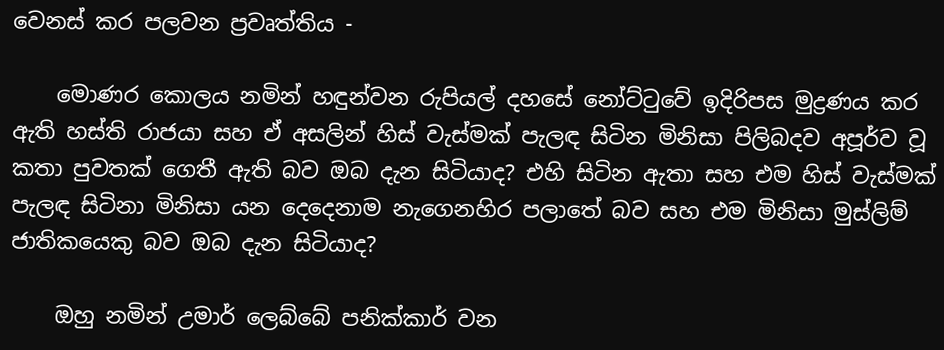වෙනස් කර පලවන ප්‍රවෘත්තිය -

    මොණර කොලය නමින් හඳුන්වන රුපියල් දහසේ නෝට්ටුවේ ඉදිරිපස මුද්‍රණය කර ඇති හස්ති රාජයා සහ ඒ අසලින් හිස් වැස්මක් පැලඳ සිටින මිනිසා පිලිබදව අපූර්ව වූ කතා පුවතක් ගෙතී ඇති බව ඔබ දැන සිටියාද? එහි සිටින ඇතා සහ එම හිස් වැස්මක් පැලඳ සිටිනා මිනිසා යන දෙදෙනාම නැගෙනහිර පලාතේ බව සහ එම මිනිසා මුස්ලිම් ජාතිකයෙකු බව ඔබ දැන සිටියාද?

    ඔහු නමින් උමාර් ලෙබ්බේ පනික්කාර් වන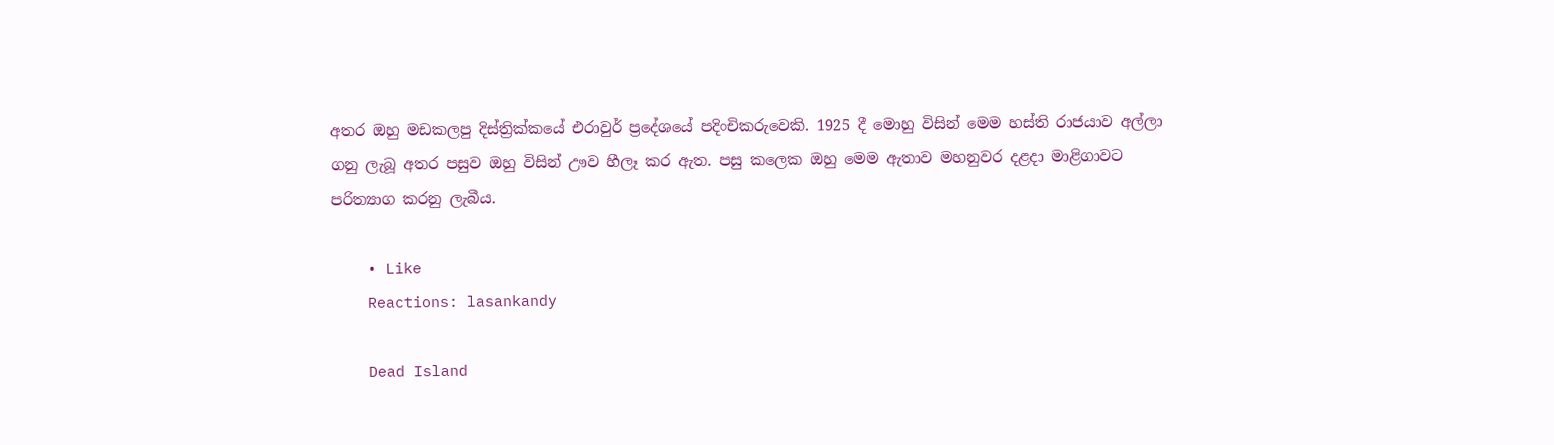අතර ඔහු මඩකලපු දිස්ත්‍රික්කයේ එරාවුර් ප්‍රදේශයේ පදිංචිකරුවෙකි. 1925 දී මොහු විසින් මෙම හස්ති රාජයාව අල්ලා ගනු ලැබූ අතර පසුව ඔහු විසින් ඌව හීලෑ කර ඇත. පසු කලෙක ඔහු මෙම ඇතාව මහනුවර දළදා මාළිගාවට පරිත්‍යාග කරනු ලැබීය.

    • Like
    Reactions: lasankandy

    Dead Island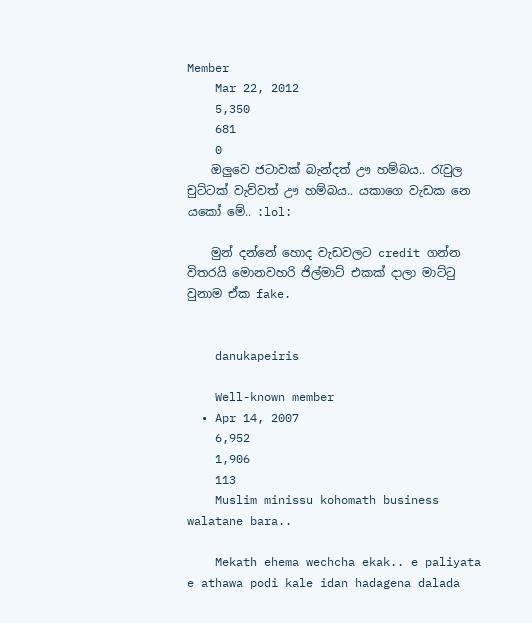Member
    Mar 22, 2012
    5,350
    681
    0
    ඔලුවෙ ජටාවක් බැන්දත් ඌ හම්බය.. රැවුල චුට්ටක් වැව්වත් ඌ හම්බය.. යකාගෙ වැඩක නෙ යකෝ මේ.. :lol:

    මුන් දන්නේ හොද වැඩවලට credit ගන්න විතරයි මොනවහරි ජිල්මාට් එකක් දාලා මාට්ටු වුනාම ඒක fake.


    danukapeiris

    Well-known member
  • Apr 14, 2007
    6,952
    1,906
    113
    Muslim minissu kohomath business walatane bara..

    Mekath ehema wechcha ekak.. e paliyata e athawa podi kale idan hadagena dalada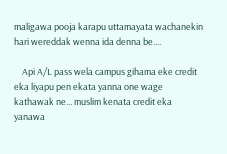maligawa pooja karapu uttamayata wachanekin hari wereddak wenna ida denna be....

    Api A/L pass wela campus gihama eke credit eka liyapu pen ekata yanna one wage kathawak ne... muslim kenata credit eka yanawa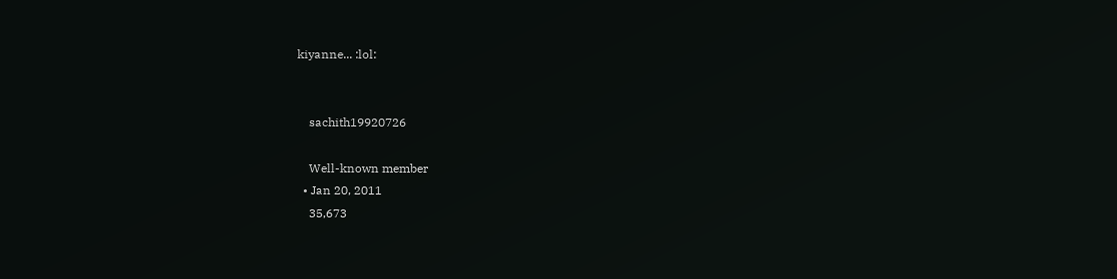kiyanne... :lol:


    sachith19920726

    Well-known member
  • Jan 20, 2011
    35,673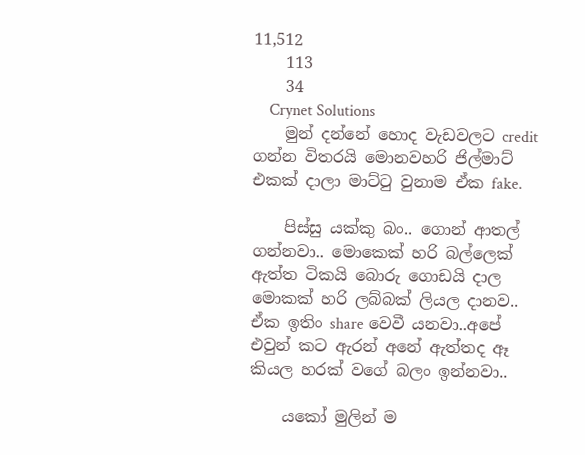11,512
    113
    34
    Crynet Solutions
    මුන් දන්නේ හොද වැඩවලට credit ගන්න විතරයි මොනවහරි ජිල්මාට් එකක් දාලා මාට්ටු වුනාම ඒක fake.

    පිස්සු යක්කු බං.. ගොන් ආතල් ගන්නවා.. මොකෙක් හරි බල්ලෙක් ඇත්ත ටිකයි බොරු ගොඩයි දාල මොකක් හරි ලබ්බක් ලියල දානව.. ඒක ඉතිං share වෙවී යනවා..අපේ එවුන් කට ඇරන් අනේ ඇත්තද ඈ කියල හරක් වගේ බලං ඉන්නවා..

    යකෝ මුලින් ම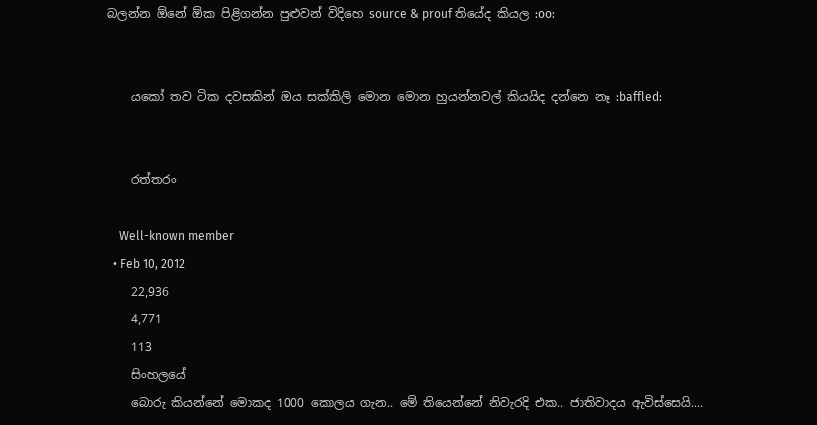බලන්න ඕනේ ඕක පිළිගන්න පුළුවන් විදිහෙ source & prouf තියේද කියල :oo:


    යකෝ තව ටික දවසකින් ඔය සක්කිලි මොන මොන හුයන්නවල් කියයිද දන්නෙ නෑ :baffled:


    රත්තරං

    Well-known member
  • Feb 10, 2012
    22,936
    4,771
    113
    සිංහලයේ
    බොරු කියන්නේ මොකද 1000 කොලය ගැන.. මේ තියෙන්නේ නිවැරදි එක.. ජාතිවාදය ඇවිස්සෙයි....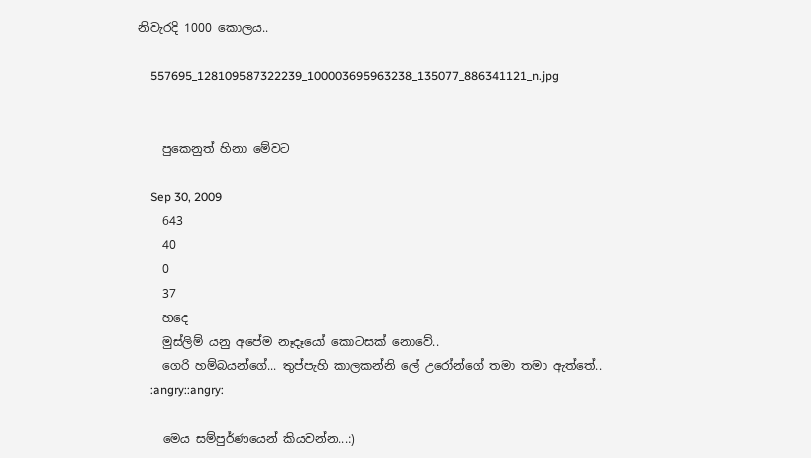නිවැරදි 1000 කොලය..

    557695_128109587322239_100003695963238_135077_886341121_n.jpg


    පුකෙනුත් හිනා මේවට

    Sep 30, 2009
    643
    40
    0
    37
    හදෙ
    මුස්ලිම් යනු අපේම නෑදෑයෝ කොටසක් නොවේ..
    ගෙරි හම්බයන්ගේ... තුප්පැහි කාලකන්නි ලේ උරෝන්ගේ තමා තමා ඇත්තේ..
    :angry::angry:

    මෙය සම්පුර්ණයෙන් කියවන්න...:)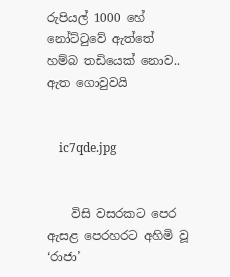රුපියල් 1000 හේ නෝට්ටුවේ ඇත්තේ හම්බ තඩියෙක් නොව.. ඇත ගොවුවයි


    ic7qde.jpg


    විසි වසරකට පෙර ඇසළ පෙරහරට අහිමි වූ ‘රාජා’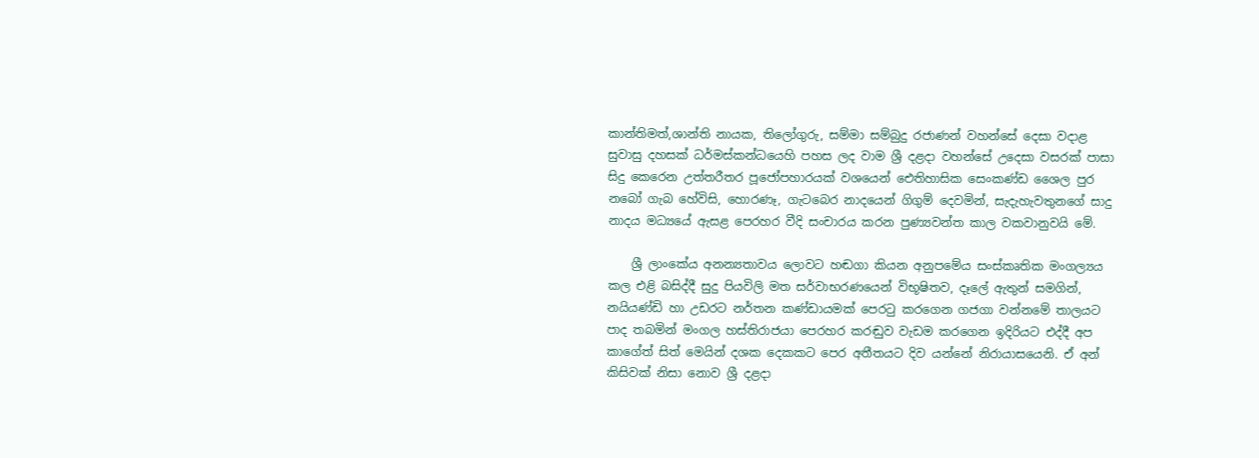කාන්තිමත්,ශාන්ති නායක, තිලෝගුරු, සම්මා සම්බුදු රජාණන් වහන්සේ දෙසා වදාළ සුවාසු දහසක් ධර්මස්කන්ධයෙහි පහස ලද වාම ශ්‍රී දළදා වහන්සේ උදෙසා වසරක් පාසා සිදු කෙරෙන උත්තරීතර පූජෝපහාරයක් වශයෙන් ඓතිහාසික සෙංකණ්ඩ ශෛල පුර නබෝ ගැබ හේවිසි, හොරණෑ, ගැටබෙර නාදයෙන් ගිගුම් දෙවමින්, සැදැහැවතුනගේ සාදු නාදය මධ්‍යයේ ඇසළ පෙරහර වීදි සංචාරය කරන පුණ්‍යවන්ත කාල වකවානුවයි මේ.

    ශ්‍රී ලාංකේය අනන්‍යතාවය ලොවට හඬගා කියන අනුපමේය සංස්කෘතික මංගල්‍යය කල එළි බසිද්දී සුදු පියවිලි මත සර්වාභරණයෙන් විභූෂිතව, දෑලේ ඇතුන් සමගින්, නයියණ්ඩි හා උඩරට නර්තන කණ්ඩායමක් පෙරටු කරගෙන ගජගා වන්නමේ තාලයට පාද තබමින් මංගල හස්තිරාජයා පෙරහර කරඬුව වැඩම කරගෙන ඉදිරියට එද්දී අප කාගේත් සිත් මෙයින් දශක දෙකකට පෙර අතීතයට දිව යන්නේ නිරායාසයෙනි. ඒ අන් කිසිවක් නිසා නොව ශ්‍රී දළදා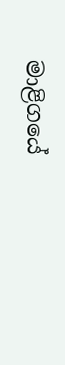මාළිගයේ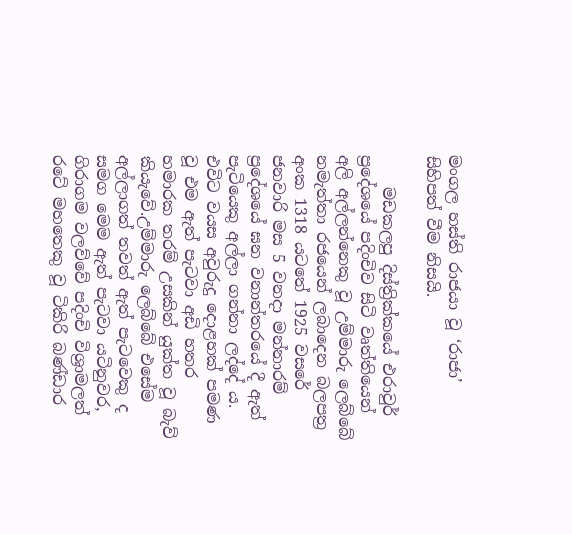මංගල හස්ති රාජයා වූ ‘රාජා’ සිහිපත් වීම නිසයි.

    මඩකලපු දිස්ත්‍රික්කයේ එරාවුර් ප්‍රදේශයේ පදිංචිව සිටි වෘත්තියෙන් අලි අල්ලන්නෙකු වූ උම්මාරු ලෙබ්බේ නමැත්තා රජයෙන් ලබාදෙන බලපත්‍ර අංක 1318 යටතේ 1925 වසරේ ජනවාරි මස 5 වනදා මන්නාරම් ප්‍රදේශයේ ඝන වනාන්තරයේ දී ඇත් පැටියෙකු අල්ලා ගන්නා ලද්දේ ය. එවිට වයස අවුරුදු දොළහක් පමණ වූ එම ඇත් පැටවා අඩි හතර හමාරක තරම් උසකින් යුක්ත වූ බැව් කියැවේ.උම්මාරු ලෙබ්බේ එසේම අල්ලාගත් තවත් ඇත් පැටවෙකු ද සමග මෙම ඇත් පැටවා යටිනුවර, ගිරාගම වලව්වේ පදිංචි විශ්‍රාමලත් රටේ මහතෙකු වූ ටිකිරි බණ්ඩාර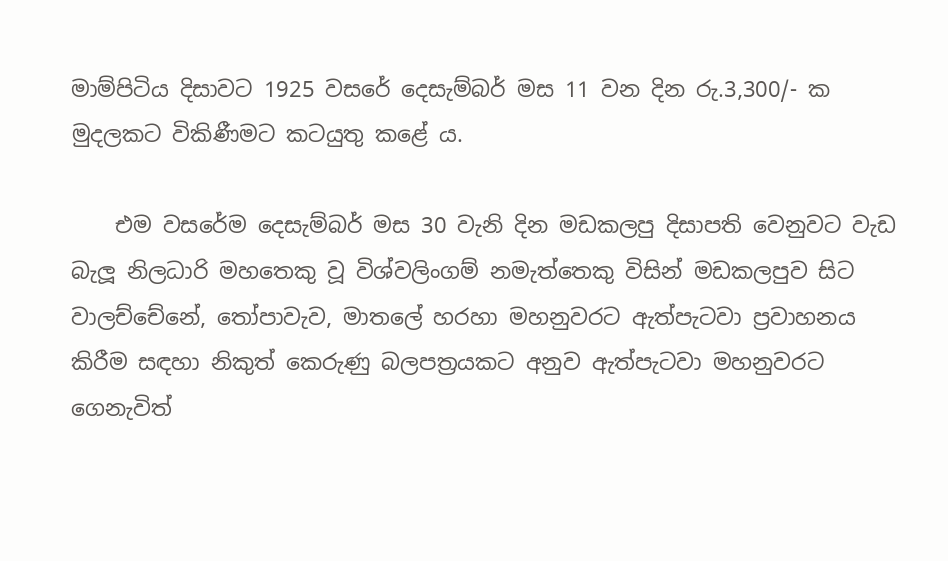මාම්පිටිය දිසාවට 1925 වසරේ දෙසැම්බර් මස 11 වන දින රු.3,300/- ක මුදලකට විකිණීමට කටයුතු කළේ ය.

    එම වසරේම දෙසැම්බර් මස 30 වැනි දින මඩකලපු දිසාපති වෙනුවට වැඩ බැලූ නිලධාරි මහතෙකු වූ විශ්වලිංගම් නමැත්තෙකු විසින් මඩකලපුව සිට වාලච්චේනේ, තෝපාවැව, මාතලේ හරහා මහනුවරට ඇත්පැටවා ප්‍රවාහනය කිරීම සඳහා නිකුත් කෙරුණු බලපත්‍රයකට අනුව ඇත්පැටවා මහනුවරට ගෙනැවිත්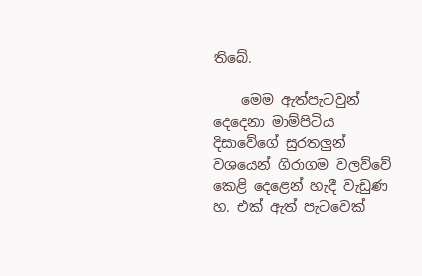තිබේ.

    මෙම ඇත්පැටවුන් දෙදෙනා මාම්පිටිය දිසාවේගේ සුරතලුන් වශයෙන් ගිරාගම වලව්වේ කෙළි දෙළෙන් හැදී වැඩුණ හ. එක් ඇත් පැටවෙක්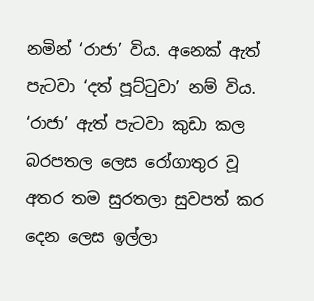නමින් ‘රාජා’ විය. අනෙක් ඇත් පැටවා ‘දත් පූට්ටුවා’ නම් විය. ‘රාජා’ ඇත් පැටවා කුඩා කල බරපතල ලෙස රෝගාතුර වූ අතර තම සුරතලා සුවපත් කර දෙන ලෙස ඉල්ලා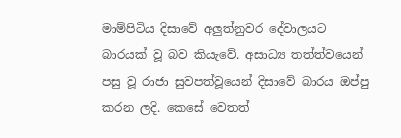මාම්පිටිය දිසාවේ අලුත්නුවර දේවාලයට බාරයක් වූ බව කියැවේ. අසාධ්‍ය තත්ත්වයෙන් පසු වූ රාජා සුවපත්වූයෙන් දිසාවේ බාරය ඔප්පු කරන ලදි. කෙසේ වෙතත්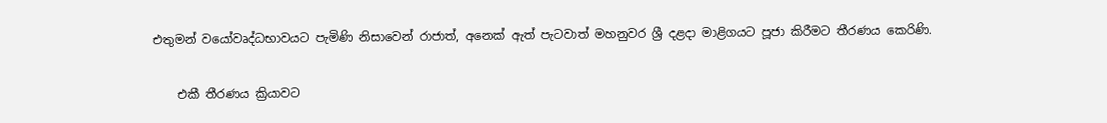එතුමන් වයෝවෘද්ධභාවයට පැමිණි නිසාවෙන් රාජාත්, අනෙක් ඇත් පැටවාත් මහනුවර ශ්‍රී දළදා මාළිගයට පූජා කිරීමට තීරණය කෙරිණි.

    එකී තීරණය ක්‍රියාවට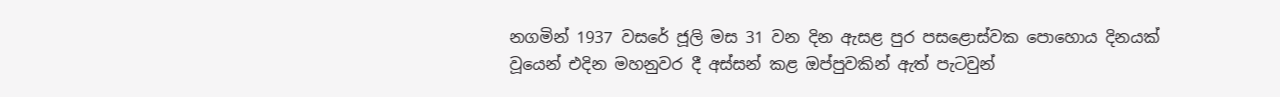නගමින් 1937 වසරේ ජූලි මස 31 වන දින ඇසළ පුර පසළොස්වක පොහොය දිනයක් වූයෙන් එදින මහනුවර දී අස්සන් කළ ඔප්පුවකින් ඇත් පැටවුන්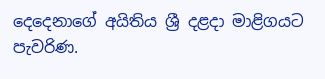දෙදෙනාගේ අයිතිය ශ්‍රී දළදා මාළිගයට පැවරිණ.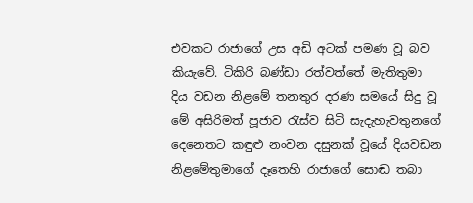එවකට රාජාගේ උස අඩි අටක් පමණ වූ බව කියැවේ. ටිකිරි බණ්ඩා රත්වත්තේ මැතිතුමා දිය වඩන නිළමේ තනතුර දරණ සමයේ සිදු වූ මේ අසිරිමත් පූජාව රැස්ව සිටි සැදැහැවතුනගේ දෙනෙතට කඳුළු නංවන දසුනක් වූයේ දියවඩන නිළමේතුමාගේ දෑතෙහි රාජාගේ සොඬ තබා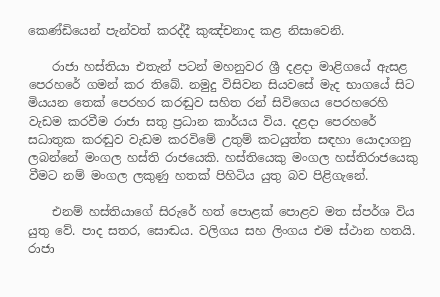කෙණ්ඩියෙන් පැන්වත් කරද්දී කුඤ්චනාද කළ නිසාවෙනි.

    රාජා හස්තියා එතැන් පටන් මහනුවර ශ්‍රී දළදා මාළිගයේ ඇසළ පෙරහරේ ගමන් කර තිබේ. නමුදු විසිවන සියවසේ මැද භාගයේ සිට මියයන තෙක් පෙරහර කරඬුව සහිත රන් සිවිගෙය පෙරහරෙහි වැඩම කරවීම රාජා සතු ප්‍රධාන කාර්යය විය. දළදා පෙරහරේ සධාතුක කරඬුව වැඩම කරවිමේ උතුම් කටයුත්ත සඳහා යොදාගනු ලබන්නේ මංගල හස්ති රාජයෙකි. හස්තියෙකු මංගල හස්තිරාජයෙකු වීමට නම් මංගල ලකුණු හතක් පිහිටිය යුතු බව පිළිගැනේ.

    එනම් හස්තියාගේ සිරුරේ හත් පොළක් පොළව මත ස්පර්ශ විය යුතු වේ. පාද සතර, සොඬය. වලිගය සහ ලිංගය එම ස්ථාන හතයි. රාජා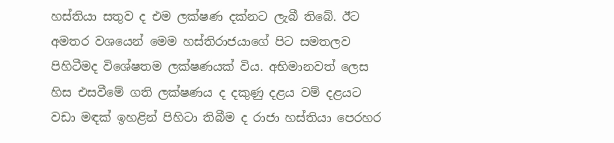හස්තියා සතුව ද එම ලක්ෂණ දක්නට ලැබී තිබේ. ඊට අමතර වශයෙන් මෙම හස්තිරාජයාගේ පිට සමතලව පිහිටීමද විශේෂතම ලක්ෂණයක් විය. අභිමානවත් ලෙස හිස එසවීමේ ගති ලක්ෂණය ද දකුණු දළය වම් දළයට වඩා මඳක් ඉහළින් පිහිටා තිබීම ද රාජා හස්තියා පෙරහර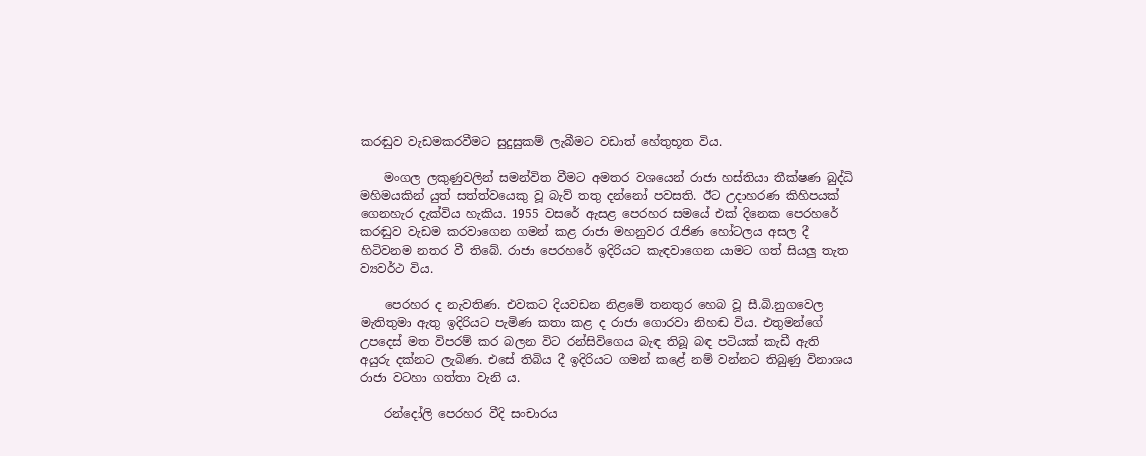කරඬුව වැඩමකරවීමට සුදුසුකම් ලැබීමට වඩාත් හේතුභූත විය.

    මංගල ලකුණුවලින් සමන්විත වීමට අමතර වශයෙන් රාජා හස්තියා තීක්ෂණ බුද්ධි මහිමයකින් යුත් සත්ත්වයෙකු වූ බැව් තතු දන්නෝ පවසති. ඊට උදාහරණ කිහිපයක් ගෙනහැර දැක්විය හැකිය. 1955 වසරේ ඇසළ පෙරහර සමයේ එක් දිනෙක පෙරහරේ කරඬුව වැඩම කරවාගෙන ගමන් කළ රාජා මහනුවර රැජිණ හෝටලය අසල දී හිටිවනම නතර වී තිබේ. රාජා පෙරහරේ ඉදිරියට කැඳවාගෙන යාමට ගත් සියලු තැත ව්‍යවර්ථ විය.

    පෙරහර ද නැවතිණ. එවකට දියවඩන නිළමේ තනතුර හෙබ වූ සී.බි.නුගවෙල මැතිතුමා ඇතු ඉදිරියට පැමිණ කතා කළ ද රාජා ගොරවා නිහඬ විය. එතුමන්ගේ උපදෙස් මත විපරම් කර බලන විට රන්සිවිගෙය බැඳ තිබූ බඳ පටියක් කැඩී ඇති අයුරු දක්නට ලැබිණ. එසේ තිබිය දී ඉදිරියට ගමන් කළේ නම් වන්නට තිබුණු විනාශය රාජා වටහා ගත්තා වැනි ය.

    රන්දෝලි පෙරහර වීදි සංචාරය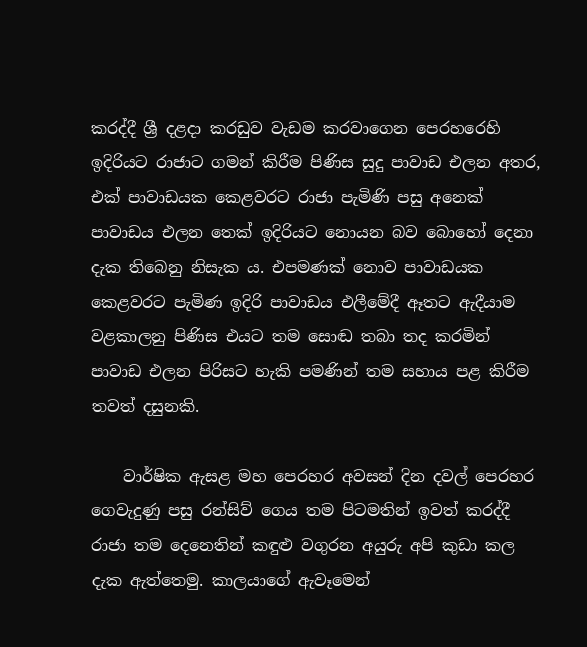කරද්දී ශ්‍රී දළදා කරඩුව වැඩම කරවාගෙන පෙරහරෙහි ඉදිරියට රාජාට ගමන් කිරීම පිණිස සුදු පාවාඩ එලන අතර, එක් පාවාඩයක කෙළවරට රාජා පැමිණි පසු අනෙක් පාවාඩය එලන තෙක් ඉදිරියට නොයන බව බොහෝ දෙනා දැක තිබෙනු නිසැක ය. එපමණක් නොව පාවාඩයක කෙළවරට පැමිණ ඉදිරි පාවාඩය එලීමේදී ඈතට ඇදීයාම වළකාලනු පිණිස එයට තම සොඬ තබා තද කරමින් පාවාඩ එලන පිරිසට හැකි පමණින් තම සහාය පළ කිරීම තවත් දසුනකි.

    වාර්ෂික ඇසළ මහ පෙරහර අවසන් දින දවල් පෙරහර ගෙවැදුණු පසු රන්සිව් ගෙය තම පිටමතින් ඉවත් කරද්දී රාජා තම දෙනෙතින් කඳුළු වගුරන අයුරු අපි කුඩා කල දැක ඇත්තෙමු. කාලයාගේ ඇවෑමෙන්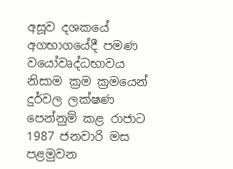අසූව දශකයේ අගභාගයේදී පමණ වයෝවෘද්ධභාවය නිසාම ක්‍රම ක්‍රමයෙන් දුර්වල ලක්ෂණ පෙන්නුම් කළ රාජාට 1987 ජනවාරි මස පළමුවන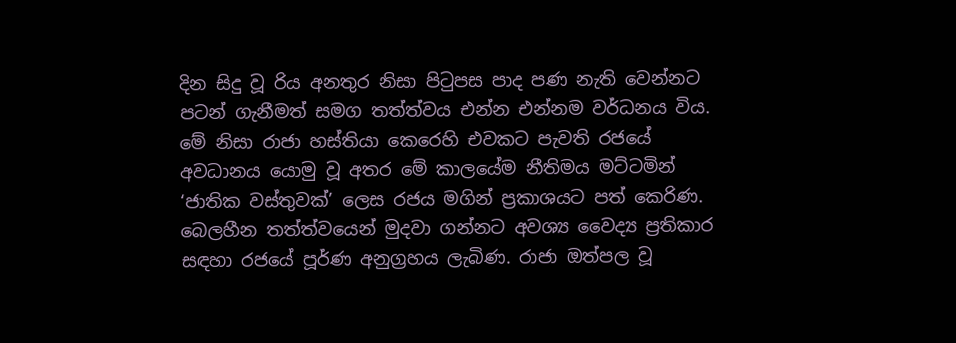දින සිදු වූ රිය අනතුර නිසා පිටුපස පාද පණ නැති වෙන්නට පටන් ගැනීමත් සමග තත්ත්වය එන්න එන්නම වර්ධනය විය. මේ නිසා රාජා හස්තියා කෙරෙහි එවකට පැවති රජයේ අවධානය යොමු වූ අතර මේ කාලයේම නීතිමය මට්ටමින් ‘ජාතික වස්තුවක්’ ලෙස රජය මගින් ප්‍රකාශයට පත් කෙරිණ. බෙලහීන තත්ත්වයෙන් මුදවා ගන්නට අවශ්‍ය වෛද්‍ය ප්‍රතිකාර සඳහා රජයේ පූර්ණ අනුග්‍රහය ලැබිණ. රාජා ඔත්පල වූ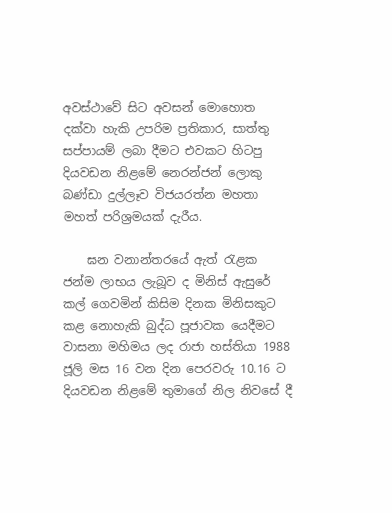අවස්ථාවේ සිට අවසන් මොහොත දක්වා හැකි උපරිම ප්‍රතිකාර, සාත්තු සප්පායම් ලබා දීමට එවකට හිටපු දියවඩන නිළමේ නෙරන්ජන් ලොකු බණ්ඩා දුල්ලෑව විජයරත්න මහතා මහත් පරිශ්‍රමයක් දැරීය.

    ඝන වනාන්තරයේ ඇත් රැළක ජන්ම ලාභය ලැබූව ද මිනිස් ඇසුරේ කල් ගෙවමින් කිසිම දිනක මිනිසකුට කළ නොහැකි බුද්ධ පූජාවක යෙදීමට වාසනා මහිමය ලද රාජා හස්තියා 1988 ජූලි මස 16 වන දින පෙරවරු 10.16 ට දියවඩන නිළමේ තුමාගේ නිල නිවසේ දී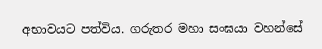අභාවයට පත්විය. ගරුතර මහා සංඝයා වහන්සේ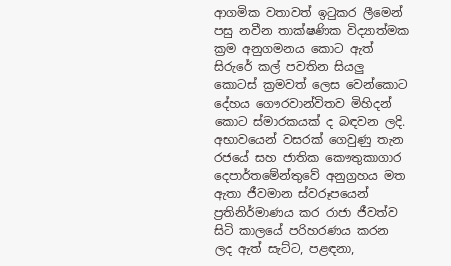ආගමික වතාවත් ඉටුකර ලීමෙන් පසු නවීන තාක්ෂණික විද්‍යාත්මක ක්‍රම අනුගමනය කොට ඇත් සිරුරේ කල් පවතින සියලු කොටස් ක්‍රමවත් ලෙස වෙන්කොට දේහය ගෞරවාන්විතව මිහිදන් කොට ස්මාරකයක් ද බඳවන ලදි. අභාවයෙන් වසරක් ගෙවුණු තැන රජයේ සහ ජාතික කෞතුකාගාර දෙපාර්තමේන්තුවේ අනුග්‍රහය මත ඇතා ජීවමාන ස්වරූපයෙන් ප්‍රතිනිර්මාණය කර රාජා ජීවත්ව සිටි කාලයේ පරිහරණය කරන ලද ඇත් සැට්ට, පළඳනා,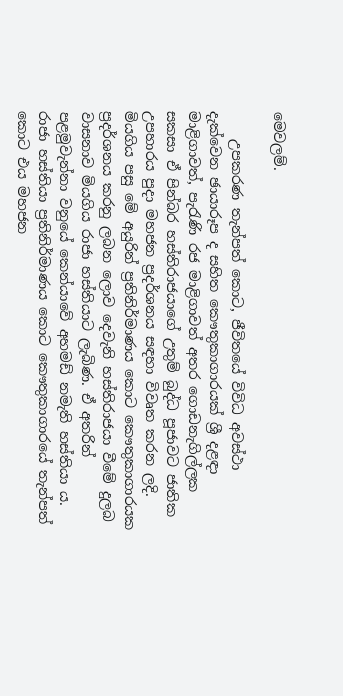මෙවලම්.

    උපකරණ තැන්පත් කොට, ජීවිතයේ විවිධ අවස්ථා දැක්වෙන ඡායාරූප ද සහිත කෞතුකාගාරයක් ශ්‍රී දළඳා මාළිගාවත්, පැරැණි රජ මාළිගාවත් අතර ගොඩනැගිල්ලක සකසා ඒ පින්බර හස්තිරාජයාගේ උතුම් බුද්ධ පූජාවට ජාතික උපහාරය පුදා මහජන ප්‍රදර්ශනය සඳහා විවෘත කරන ලදි. මියගිය පසු මේ අයුරින් ප්‍රතිනිර්මාණය කොට කෞතුකාගාරයක ප්‍රදර්ශනය කරනු ලබන ලොව දෙවැනි හස්තිරාජයා වීමේ දුලබ වාසනාව මියගිය රාජා හස්තියාට ලැබිණ. ඒ අතරින් පළමුවැන්නා වනුයේ කෙන්යාවේ අහමඩ් නමැති හස්තියා ය. රාජා හස්තියා ප්‍රතිනිර්මාණය කොට කෞතුකාගාරයේ තැන්පත් කොට එය මහජන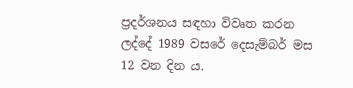ප්‍රදර්ශනය සඳහා විවෘත කරන ලද්දේ 1989 වසරේ දෙසැම්බර් මස 12 වන දින ය.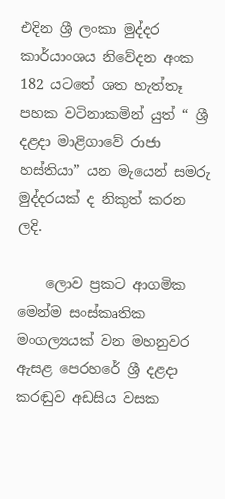එදින ශ්‍රී ලංකා මුද්දර කාර්යාංශය නිවේදන අංක 182 යටතේ ශත හැත්තෑ පහක වටිනාකමින් යුත් “ ශ්‍රී දළදා මාළිගාවේ රාජා හස්තියා” යන මැයෙන් සමරු මුද්දරයක් ද නිකුත් කරන ලදි.

    ලොව ප්‍රකට ආගමික මෙන්ම සංස්කෘතික මංගල්‍යයක් වන මහනුවර ඇසළ පෙරහරේ ශ්‍රී දළදා කරඬුව අඩසිය වසක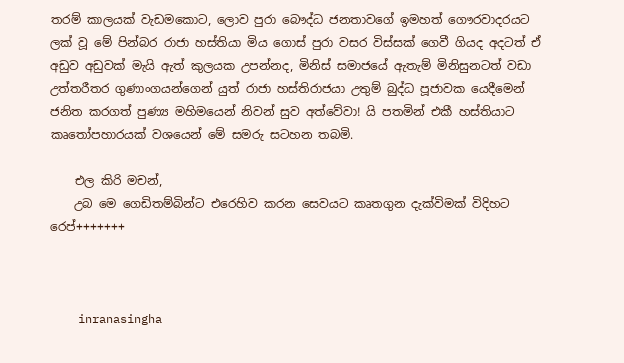තරම් කාලයක් වැඩමකොට, ලොව පුරා බෞද්ධ ජනතාවගේ ඉමහත් ගෞරවාදරයට ලක් වූ මේ පින්බර රාජා හස්තියා මිය ගොස් පුරා වසර විස්සක් ගෙවී ගියද අදටත් ඒ අඩුව අඩුවක් මැයි ඇත් කුලයක උපන්නද, මිනිස් සමාජයේ ඇතැම් මිනිසුනටත් වඩා උත්තරීතර ගුණාංගයන්ගෙන් යුත් රාජා හස්තිරාජයා උතුම් බුද්ධ පූජාවක යෙදීමෙන් ජනිත කරගත් පුණ්‍ය මහිමයෙන් නිවන් සුව අත්වේවා! යි පතමින් එකී හස්තියාට කෘතෝපහාරයක් වශයෙන් මේ සමරු සටහන තබමි.

    එල කිරි මචන්,
    උබ මෙ ගෙඩිතම්බින්ට එරෙහිව කරන සෙවයට කෘතගුන දැක්විමක් විදිහට රෙප්+++++++



    inranasingha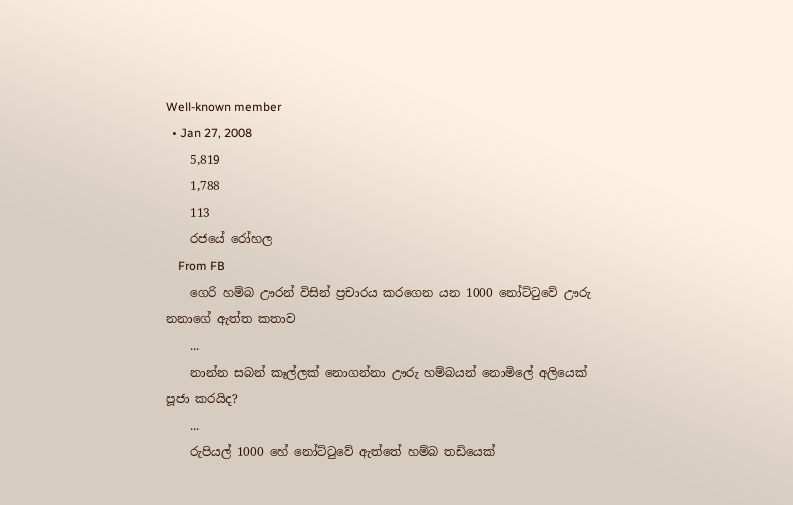Well-known member
  • Jan 27, 2008
    5,819
    1,788
    113
    රජයේ රෝහල
    From FB
    ගෙරි හම්බ ඌරන් විසින් ප්‍රචාරය කරගෙන යන 1000 නෝට්ටුවේ ඌරු නනාගේ ඇත්ත කතාව
    ...
    නාන්න සබන් කෑල්ලක් නොගන්නා ඌරු හම්බයන් නොමිලේ අලියෙක් පූජා කරයිද?
    ...
    රුපියල් 1000 හේ නෝට්ටුවේ ඇත්තේ හම්බ තඩියෙක්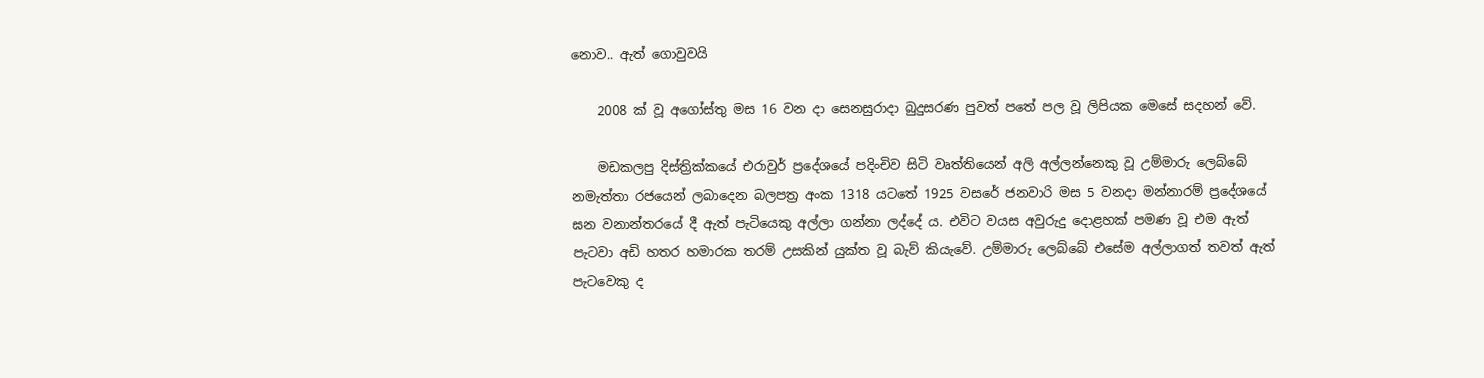නොව.. ඇත් ගොවුවයි

    2008 ක් වූ අගෝස්තු මස 16 වන දා සෙනසුරාදා බුදුසරණ පුවත් පතේ පල වූ ලිපියක මෙසේ සදහන් වේ.

    මඩකලපු දිස්ත්‍රික්කයේ එරාවුර් ප්‍රදේශයේ පදිංචිව සිටි වෘත්තියෙන් අලි අල්ලන්නෙකු වූ උම්මාරු ලෙබ්බේ නමැත්තා රජයෙන් ලබාදෙන බලපත්‍ර අංක 1318 යටතේ 1925 වසරේ ජනවාරි මස 5 වනදා මන්නාරම් ප්‍රදේශයේ ඝන වනාන්තරයේ දී ඇත් පැටියෙකු අල්ලා ගන්නා ලද්දේ ය. එවිට වයස අවුරුදු දොළහක් පමණ වූ එම ඇත් පැටවා අඩි හතර හමාරක තරම් උසකින් යුක්ත වූ බැව් කියැවේ. උම්මාරු ලෙබ්බේ එසේම අල්ලාගත් තවත් ඇත් පැටවෙකු ද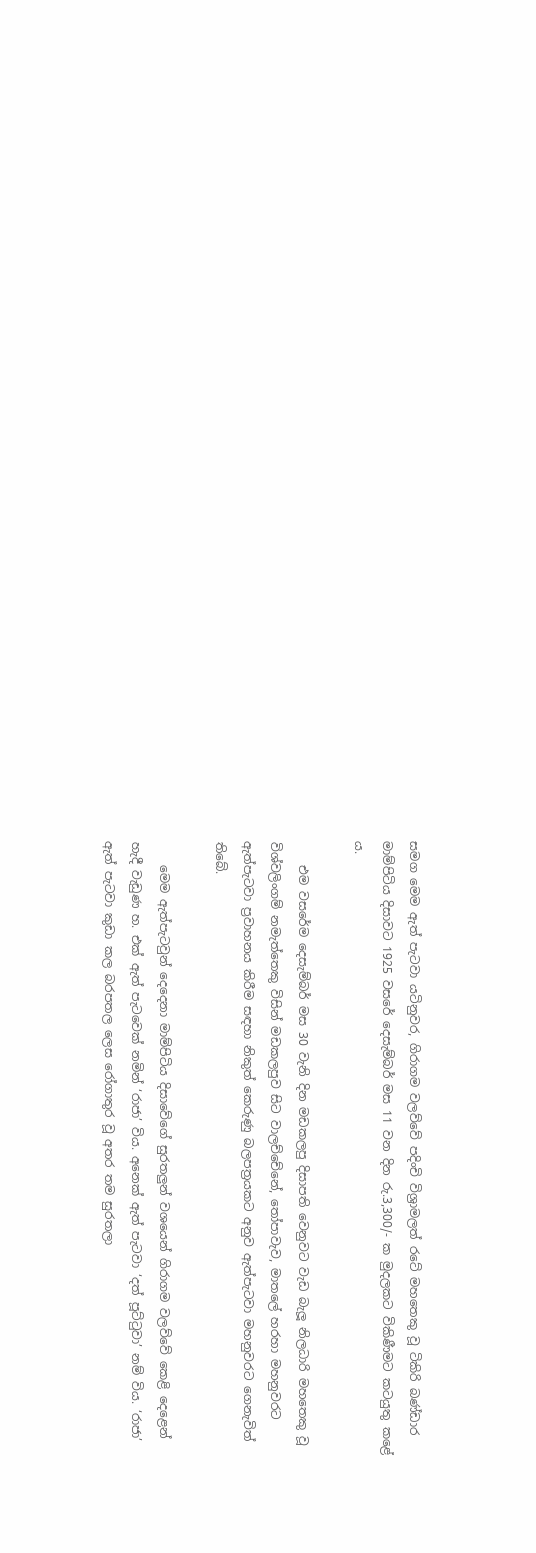සමග මෙම ඇත් පැටවා යටිනුවර, ගිරාගම වලව්වේ පදිංචි විශ්‍රාමලත් රටේ මහතෙකු වූ ටිකිරි බණ්ඩාර මාම්පිටිය දිසාවට 1925 වසරේ දෙසැම්බර් මස 11 වන දින රු.3,300/- ක මුදලකට විකිණීමට කටයුතු කළේ ය.

    එම වසරේම දෙසැම්බර් මස 30 වැනි දින මඩකලපු දිසාපති වෙනුවට වැඩ බැලූ නිලධාරි මහතෙකු වූ විශ්වලිංගම් නමැත්තෙකු විසින් මඩකලපුව සිට වාලච්චේනේ, තෝපාවැව, මාතලේ හරහා මහනුවරට ඇත්පැටවා ප්‍රවාහනය කිරීම සඳහා නිකුත් කෙරුණු බලපත්‍රයකට අනුව ඇත්පැටවා මහනුවරට ගෙනැවිත් තිබේ.

    මෙම ඇත්පැටවුන් දෙදෙනා මාම්පිටිය දිසාවේගේ සුරතලුන් වශයෙන් ගිරාගම වලව්වේ කෙළි දෙළෙන් හැදී වැඩුණ හ. එක් ඇත් පැටවෙක් නමින් ‘රාජා’ විය. අනෙක් ඇත් පැටවා ‘දත් පූට්ටුවා’ නම් විය. ‘රාජා’ ඇත් පැටවා කුඩා කල බරපතල ලෙස රෝගාතුර වූ අතර තම සුරතලා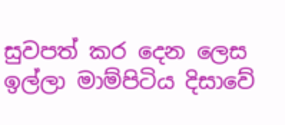සුවපත් කර දෙන ලෙස ඉල්ලා මාම්පිටිය දිසාවේ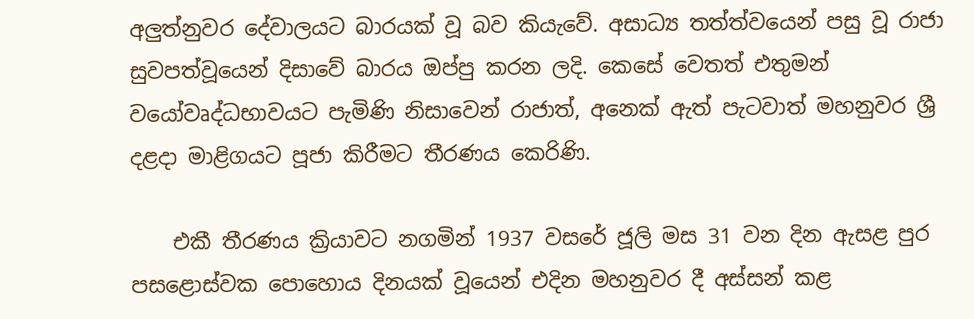අලුත්නුවර දේවාලයට බාරයක් වූ බව කියැවේ. අසාධ්‍ය තත්ත්වයෙන් පසු වූ රාජා සුවපත්වූයෙන් දිසාවේ බාරය ඔප්පු කරන ලදි. කෙසේ වෙතත් එතුමන් වයෝවෘද්ධභාවයට පැමිණි නිසාවෙන් රාජාත්, අනෙක් ඇත් පැටවාත් මහනුවර ශ්‍රී දළදා මාළිගයට පූජා කිරීමට තීරණය කෙරිණි.

    එකී තීරණය ක්‍රියාවට නගමින් 1937 වසරේ ජූලි මස 31 වන දින ඇසළ පුර පසළොස්වක පොහොය දිනයක් වූයෙන් එදින මහනුවර දී අස්සන් කළ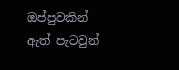ඔප්පුවකින් ඇත් පැටවුන්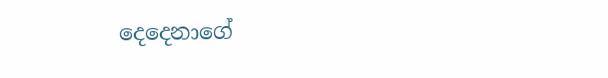දෙදෙනාගේ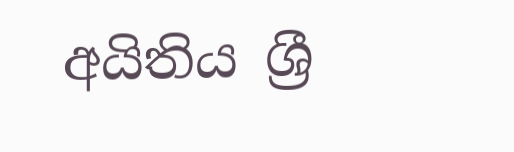අයිතිය ශ්‍රී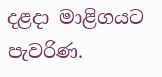දළදා මාළිගයට පැවරිණ.